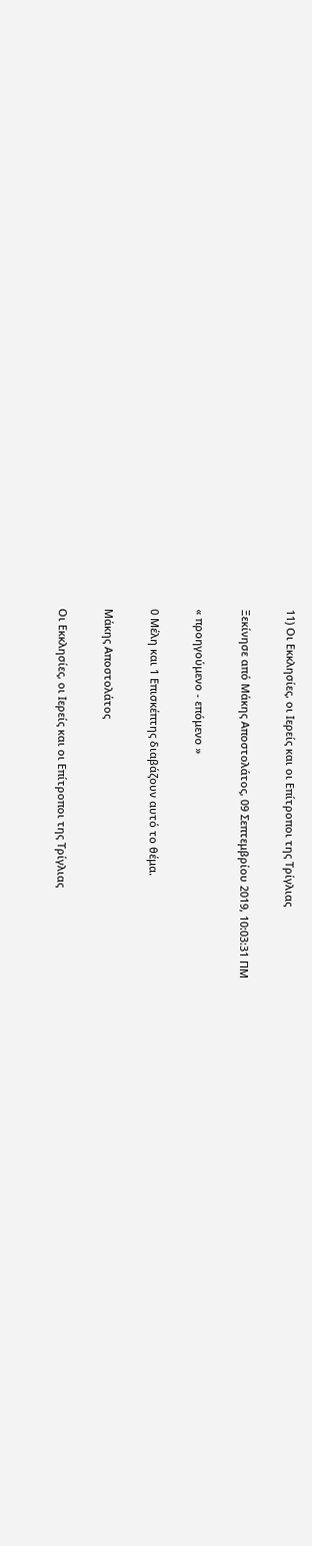11) Οι Εκκλησίες, οι Ιερείς και οι Επίτροποι της Τρίγλιας

Ξεκίνησε από Μάκης Αποστολάτος, 09 Σεπτεμβρίου 2019, 10:03:31 ΠΜ

« προηγούμενο - επόμενο »

0 Μέλη και 1 Επισκέπτης διαβάζουν αυτό το θέμα.

Μάκης Αποστολάτος

Οι Εκκλησίες, οι Ιερείς και οι Επίτροποι της Τρίγλιας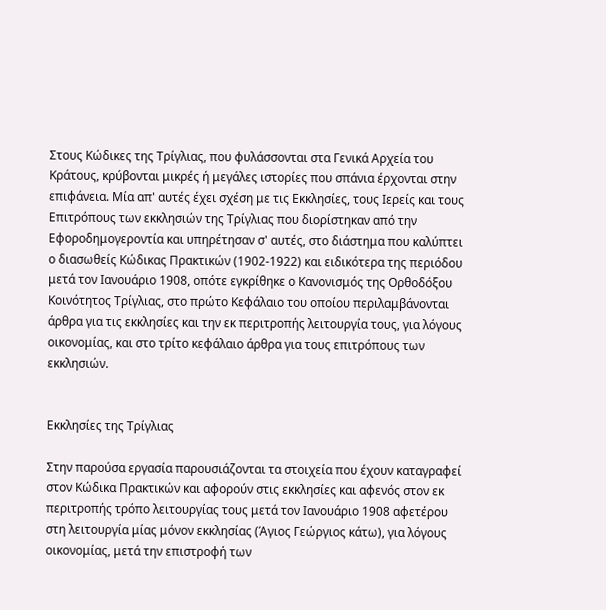Στους Κώδικες της Τρίγλιας, που φυλάσσονται στα Γενικά Αρχεία του Κράτους, κρύβονται μικρές ή μεγάλες ιστορίες που σπάνια έρχονται στην επιφάνεια. Μία απ' αυτές έχει σχέση με τις Εκκλησίες, τους Ιερείς και τους Επιτρόπους των εκκλησιών της Τρίγλιας που διορίστηκαν από την Εφοροδημογεροντία και υπηρέτησαν σ' αυτές, στο διάστημα που καλύπτει ο διασωθείς Κώδικας Πρακτικών (1902-1922) και ειδικότερα της περιόδου μετά τον Ιανουάριο 1908, οπότε εγκρίθηκε ο Κανονισμός της Ορθοδόξου Κοινότητος Τρίγλιας, στο πρώτο Κεφάλαιο του οποίου περιλαμβάνονται άρθρα για τις εκκλησίες και την εκ περιτροπής λειτουργία τους, για λόγους οικονομίας, και στο τρίτο κεφάλαιο άρθρα για τους επιτρόπους των εκκλησιών.


Εκκλησίες της Τρίγλιας

Στην παρούσα εργασία παρουσιάζονται τα στοιχεία που έχουν καταγραφεί στον Κώδικα Πρακτικών και αφορούν στις εκκλησίες και αφενός στον εκ περιτροπής τρόπο λειτουργίας τους μετά τον Ιανουάριο 1908 αφετέρου στη λειτουργία μίας μόνον εκκλησίας (Άγιος Γεώργιος κάτω), για λόγους οικονομίας, μετά την επιστροφή των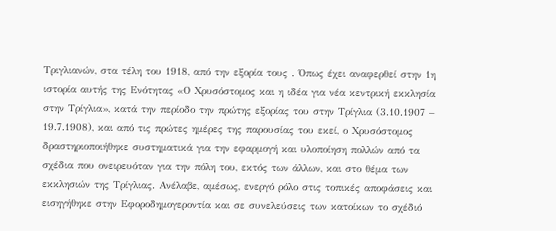Τριγλιανών, στα τέλη του 1918, από την εξορία τους . Όπως έχει αναφερθεί στην 1η ιστορία αυτής της Ενότητας «Ο Χρυσόστομος και η ιδέα για νέα κεντρική εκκλησία στην Τρίγλια», κατά την περίοδο την πρώτης εξορίας του στην Τρίγλια (3.10.1907 – 19.7.1908), και από τις πρώτες ημέρες της παρουσίας του εκεί, ο Χρυσόστομος δραστηριοποιήθηκε συστηματικά για την εφαρμογή και υλοποίηση πολλών από τα σχέδια που ονειρευόταν για την πόλη του, εκτός των άλλων, και στο θέμα των εκκλησιών της Τρίγλιας. Ανέλαβε, αμέσως, ενεργό ρόλο στις τοπικές αποφάσεις και εισηγήθηκε στην Εφοροδημογεροντία και σε συνελεύσεις των κατοίκων το σχέδιό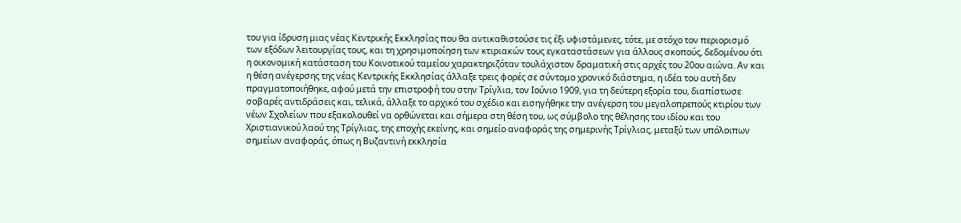του για ίδρυση μιας νέας Κεντρικής Εκκλησίας που θα αντικαθιστούσε τις έξι υφιστάμενες, τότε, με στόχο τον περιορισμό των εξόδων λειτουργίας τους, και τη χρησιμοποίηση των κτιριακών τους εγκαταστάσεων για άλλους σκοπούς, δεδομένου ότι η οικονομική κατάσταση του Κοινοτικού ταμείου χαρακτηριζόταν τουλάχιστον δραματική στις αρχές του 20ου αιώνα. Αν και η θέση ανέγερσης της νέας Κεντρικής Εκκλησίας άλλαξε τρεις φορές σε σύντομο χρονικό διάστημα, η ιδέα του αυτή δεν πραγματοποιήθηκε, αφού μετά την επιστροφή του στην Τρίγλια, τον Ιούνιο 1909, για τη δεύτερη εξορία του, διαπίστωσε σοβαρές αντιδράσεις και, τελικά, άλλαξε το αρχικό του σχέδιο και εισηγήθηκε την ανέγερση του μεγαλοπρεπούς κτιρίου των νέων Σχολείων που εξακολουθεί να ορθώνεται και σήμερα στη θέση του, ως σύμβολο της θέλησης του ιδίου και του Χριστιανικού λαού της Τρίγλιας, της εποχής εκείνης, και σημείο αναφοράς της σημερινής Τρίγλιας, μεταξύ των υπόλοιπων σημείων αναφοράς, όπως η Βυζαντινή εκκλησία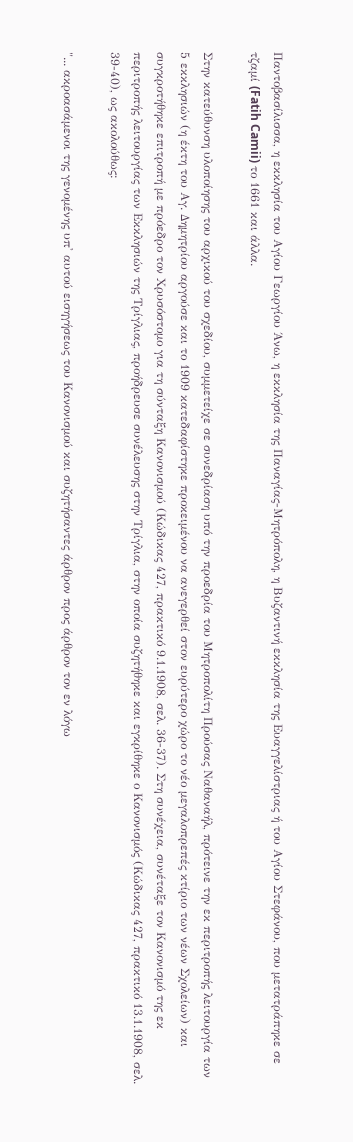Παντοβασίλισσα, η εκκλησία του Αγίου Γεωργίου Άνω, η εκκλησία της Παναγίας-Μητρόπολη, η Βυζαντινή εκκλησία της Ευαγγελίστριας ή του Αγίου Στεφάνου, που μετατράπηκε σε τζαμί (Fatih Camii) το 1661 και άλλα.

Στην κατεύθυνση υλοποίησης του αρχικού του σχεδίου, συμμετείχε σε συνεδρίαση υπό την προεδρία του Μητροπολίτη Προύσας Ναθαναήλ, πρότεινε την εκ περιτροπής λειτουργία των 5 εκκλησιών (η έκτη του Αγ. Δημητρίου αργούσε και το 1909 κατεδαφίστηκε προκειμένου να ανεγερθεί στον ευρύτερο χώρο το νέο μεγαλοπρεπές κτίριο των νέων Σχολείων) και συγκροτήθηκε επιτροπή με πρόεδρο τον Χρυσόστομο για τη σύνταξη Κανονισμού (Κώδικας 427, πρακτικό 9.1.1908, σελ. 36-37). Στη συνέχεια, συνέταξε τον Κανονισμό της εκ περιτροπής λειτουργίας των Εκκλησιών της Τρίγλιας, προήδρευσε συνέλευσης στην Τρίγλια, στην οποία συζητήθηκε και εγκρίθηκε ο Κανονισμός (Κώδικας 427, πρακτικό 13.1.1908, σελ. 39-40), ως ακολούθως:

"... ακροασάμενοι της γενομένης υπ' αυτού εισηγήσεως του Κανονισμού και συζητήσαντες άρθρον προς άρθρον τον εν λόγω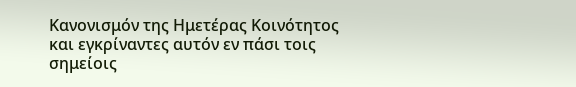Κανονισμόν της Ημετέρας Κοινότητος και εγκρίναντες αυτόν εν πάσι τοις σημείοις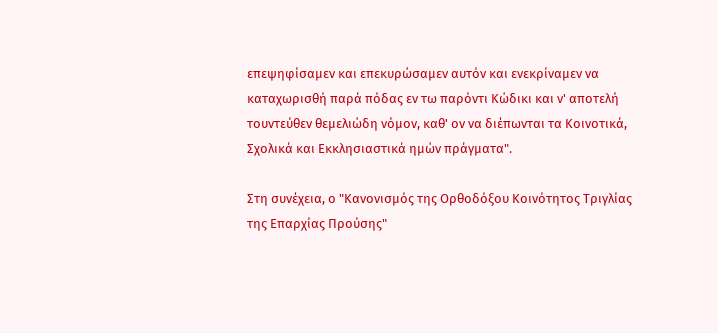επεψηφίσαμεν και επεκυρώσαμεν αυτόν και ενεκρίναμεν να καταχωρισθή παρά πόδας εν τω παρόντι Κώδικι και ν' αποτελή τουντεύθεν θεμελιώδη νόμον, καθ' ον να διέπωνται τα Κοινοτικά, Σχολικά και Εκκλησιαστικά ημών πράγματα".

Στη συνέχεια, ο "Κανονισμός της Ορθοδόξου Κοινότητος Τριγλίας της Επαρχίας Προύσης"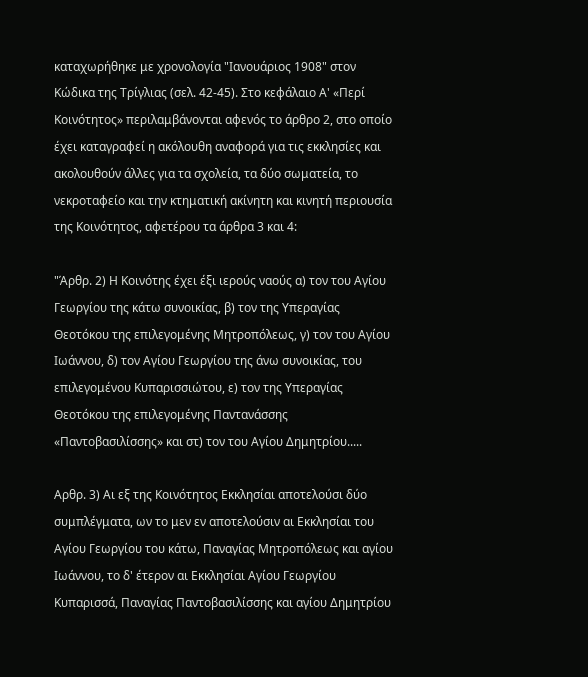καταχωρήθηκε με χρονολογία "Ιανουάριος 1908" στον Κώδικα της Τρίγλιας (σελ. 42-45). Στο κεφάλαιο Α' «Περί Κοινότητος» περιλαμβάνονται αφενός το άρθρο 2, στο οποίο έχει καταγραφεί η ακόλουθη αναφορά για τις εκκλησίες και ακολουθούν άλλες για τα σχολεία, τα δύο σωματεία, το νεκροταφείο και την κτηματική ακίνητη και κινητή περιουσία της Κοινότητος, αφετέρου τα άρθρα 3 και 4:

"Άρθρ. 2) Η Κοινότης έχει έξι ιερούς ναούς α) τον του Αγίου Γεωργίου της κάτω συνοικίας, β) τον της Υπεραγίας Θεοτόκου της επιλεγομένης Μητροπόλεως, γ) τον του Αγίου Ιωάννου, δ) τον Αγίου Γεωργίου της άνω συνοικίας, του επιλεγομένου Κυπαρισσιώτου, ε) τον της Υπεραγίας Θεοτόκου της επιλεγομένης Παντανάσσης «Παντοβασιλίσσης» και στ) τον του Αγίου Δημητρίου.....

Αρθρ. 3) Αι εξ της Κοινότητος Εκκλησίαι αποτελούσι δύο συμπλέγματα, ων το μεν εν αποτελούσιν αι Εκκλησίαι του Αγίου Γεωργίου του κάτω, Παναγίας Μητροπόλεως και αγίου Ιωάννου, το δ' έτερον αι Εκκλησίαι Αγίου Γεωργίου Κυπαρισσά, Παναγίας Παντοβασιλίσσης και αγίου Δημητρίου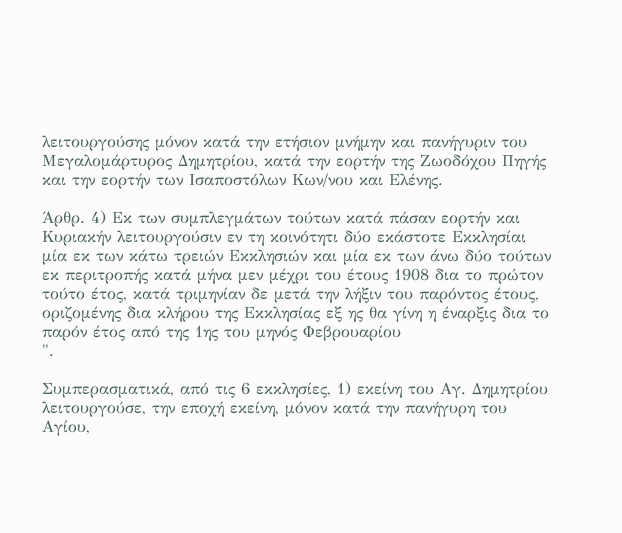λειτουργούσης μόνον κατά την ετήσιον μνήμην και πανήγυριν του Μεγαλομάρτυρος Δημητρίου, κατά την εορτήν της Ζωοδόχου Πηγής και την εορτήν των Ισαποστόλων Κων/νου και Ελένης.

Άρθρ. 4) Εκ των συμπλεγμάτων τούτων κατά πάσαν εορτήν και Κυριακήν λειτουργούσιν εν τη κοινότητι δύο εκάστοτε Εκκλησίαι μία εκ των κάτω τρειών Εκκλησιών και μία εκ των άνω δύο τούτων εκ περιτροπής κατά μήνα μεν μέχρι του έτους 1908 δια το πρώτον τούτο έτος, κατά τριμηνίαν δε μετά την λήξιν του παρόντος έτους, οριζομένης δια κλήρου της Εκκλησίας εξ ης θα γίνη η έναρξις δια το παρόν έτος από της 1ης του μηνός Φεβρουαρίου
".

Συμπερασματικά, από τις 6 εκκλησίες, 1) εκείνη του Αγ. Δημητρίου λειτουργούσε, την εποχή εκείνη, μόνον κατά την πανήγυρη του Αγίου,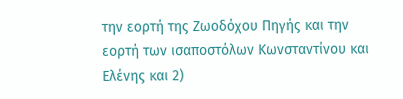την εορτή της Ζωοδόχου Πηγής και την εορτή των ισαποστόλων Κωνσταντίνου και Ελένης και 2)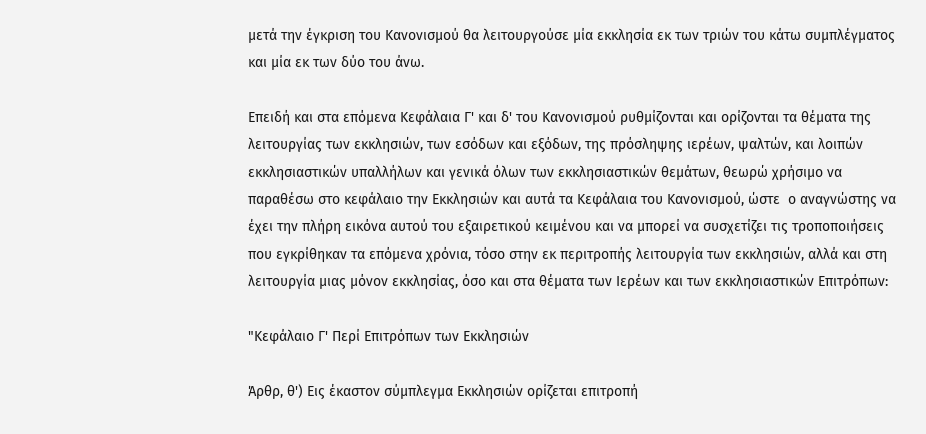μετά την έγκριση του Κανονισμού θα λειτουργούσε μία εκκλησία εκ των τριών του κάτω συμπλέγματος και μία εκ των δύο του άνω.

Επειδή και στα επόμενα Κεφάλαια Γ' και δ' του Κανονισμού ρυθμίζονται και ορίζονται τα θέματα της λειτουργίας των εκκλησιών, των εσόδων και εξόδων, της πρόσληψης ιερέων, ψαλτών, και λοιπών εκκλησιαστικών υπαλλήλων και γενικά όλων των εκκλησιαστικών θεμάτων, θεωρώ χρήσιμο να παραθέσω στο κεφάλαιο την Εκκλησιών και αυτά τα Κεφάλαια του Κανονισμού, ώστε  ο αναγνώστης να έχει την πλήρη εικόνα αυτού του εξαιρετικού κειμένου και να μπορεί να συσχετίζει τις τροποποιήσεις που εγκρίθηκαν τα επόμενα χρόνια, τόσο στην εκ περιτροπής λειτουργία των εκκλησιών, αλλά και στη λειτουργία μιας μόνον εκκλησίας, όσο και στα θέματα των Ιερέων και των εκκλησιαστικών Επιτρόπων:

"Κεφάλαιο Γ' Περί Επιτρόπων των Εκκλησιών

Άρθρ, θ') Εις έκαστον σύμπλεγμα Εκκλησιών ορίζεται επιτροπή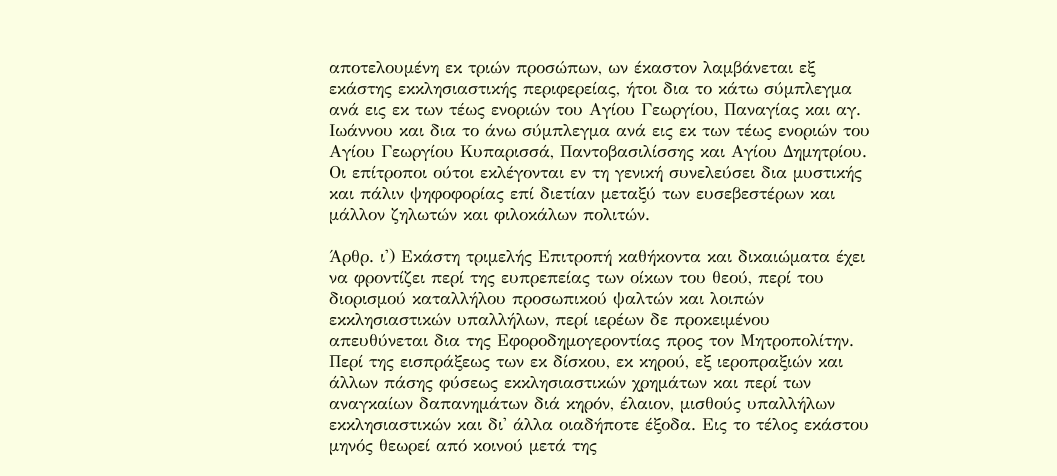αποτελουμένη εκ τριών προσώπων, ων έκαστον λαμβάνεται εξ εκάστης εκκλησιαστικής περιφερείας, ήτοι δια το κάτω σύμπλεγμα ανά εις εκ των τέως ενοριών του Αγίου Γεωργίου, Παναγίας και αγ. Ιωάννου και δια το άνω σύμπλεγμα ανά εις εκ των τέως ενοριών του Αγίου Γεωργίου Κυπαρισσά, Παντοβασιλίσσης και Αγίου Δημητρίου. Οι επίτροποι ούτοι εκλέγονται εν τη γενική συνελεύσει δια μυστικής και πάλιν ψηφοφορίας επί διετίαν μεταξύ των ευσεβεστέρων και μάλλον ζηλωτών και φιλοκάλων πολιτών.

Άρθρ. ι') Εκάστη τριμελής Επιτροπή καθήκοντα και δικαιώματα έχει να φροντίζει περί της ευπρεπείας των οίκων του θεού, περί του διορισμού καταλλήλου προσωπικού ψαλτών και λοιπών εκκλησιαστικών υπαλλήλων, περί ιερέων δε προκειμένου απευθύνεται δια της Εφοροδημογεροντίας προς τον Μητροπολίτην. Περί της εισπράξεως των εκ δίσκου, εκ κηρού, εξ ιεροπραξιών και άλλων πάσης φύσεως εκκλησιαστικών χρημάτων και περί των αναγκαίων δαπανημάτων διά κηρόν, έλαιον, μισθούς υπαλλήλων εκκλησιαστικών και δι' άλλα οιαδήποτε έξοδα. Εις το τέλος εκάστου μηνός θεωρεί από κοινού μετά της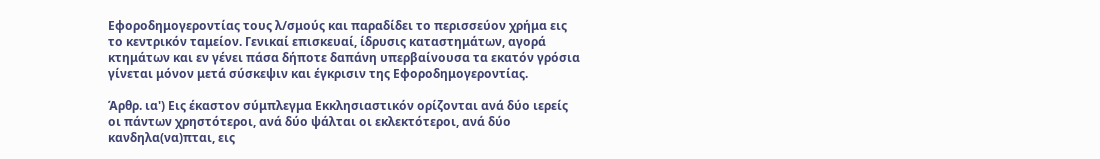Εφοροδημογεροντίας τους λ/σμούς και παραδίδει το περισσεύον χρήμα εις το κεντρικόν ταμείον. Γενικαί επισκευαί, ίδρυσις καταστημάτων, αγορά κτημάτων και εν γένει πάσα δήποτε δαπάνη υπερβαίνουσα τα εκατόν γρόσια γίνεται μόνον μετά σύσκεψιν και έγκρισιν της Εφοροδημογεροντίας.

Άρθρ. ια') Εις έκαστον σύμπλεγμα Εκκλησιαστικόν ορίζονται ανά δύο ιερείς οι πάντων χρηστότεροι, ανά δύο ψάλται οι εκλεκτότεροι, ανά δύο κανδηλα(να)πται, εις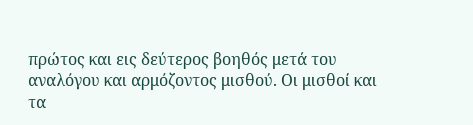πρώτος και εις δεύτερος βοηθός μετά του αναλόγου και αρμόζοντος μισθού. Οι μισθοί και τα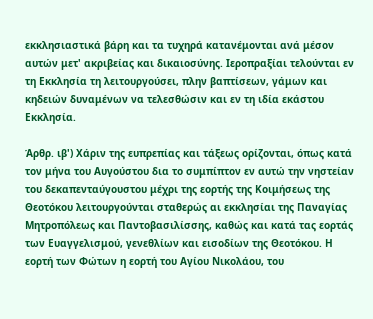εκκλησιαστικά βάρη και τα τυχηρά κατανέμονται ανά μέσον αυτών μετ' ακριβείας και δικαιοσύνης. Ιεροπραξίαι τελούνται εν τη Εκκλησία τη λειτουργούσει, πλην βαπτίσεων, γάμων και κηδειών δυναμένων να τελεσθώσιν και εν τη ιδία εκάστου Εκκλησία.

Άρθρ. ιβ') Χάριν της ευπρεπίας και τάξεως ορίζονται, όπως κατά τον μήνα του Αυγούστου δια το συμπίπτον εν αυτώ την νηστείαν του δεκαπενταύγουστου μέχρι της εορτής της Κοιμήσεως της Θεοτόκου λειτουργούνται σταθερώς αι εκκλησίαι της Παναγίας Μητροπόλεως και Παντοβασιλίσσης, καθώς και κατά τας εορτάς των Ευαγγελισμού, γενεθλίων και εισοδίων της Θεοτόκου. Η εορτή των Φώτων η εορτή του Αγίου Νικολάου, του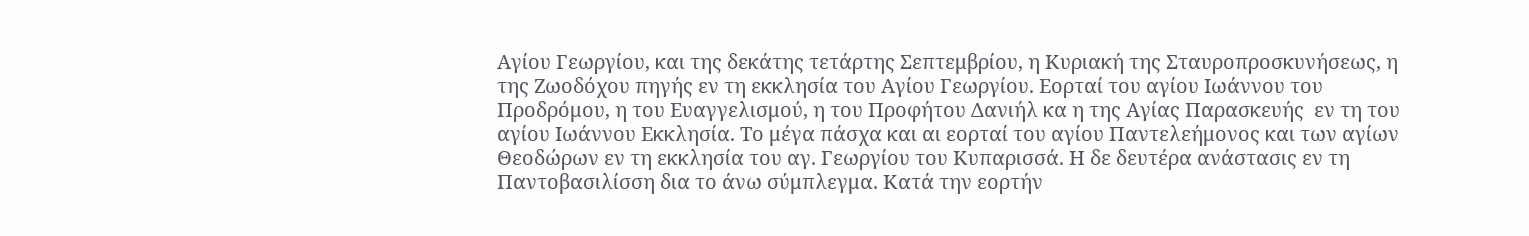Αγίου Γεωργίου, και της δεκάτης τετάρτης Σεπτεμβρίου, η Κυριακή της Σταυροπροσκυνήσεως, η της Ζωοδόχου πηγής εν τη εκκλησία του Αγίου Γεωργίου. Εορταί του αγίου Ιωάννου του Προδρόμου, η του Ευαγγελισμού, η του Προφήτου Δανιήλ κα η της Αγίας Παρασκευής  εν τη του αγίου Ιωάννου Εκκλησία. Το μέγα πάσχα και αι εορταί του αγίου Παντελεήμονος και των αγίων Θεοδώρων εν τη εκκλησία του αγ. Γεωργίου του Κυπαρισσά. Η δε δευτέρα ανάστασις εν τη Παντοβασιλίσση δια το άνω σύμπλεγμα. Κατά την εορτήν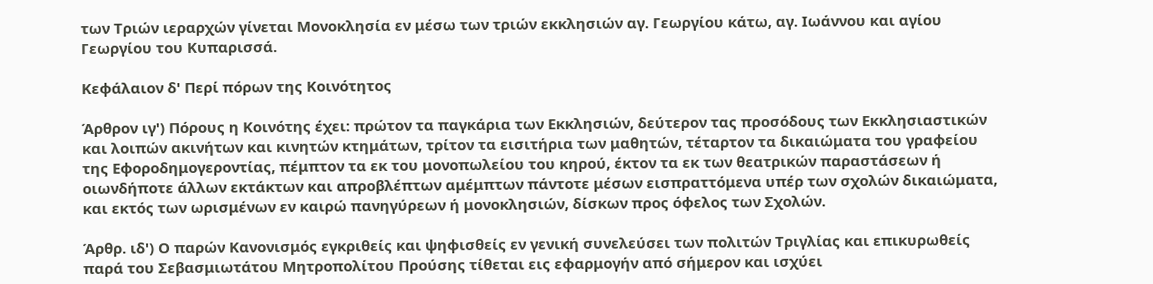των Τριών ιεραρχών γίνεται Μονοκλησία εν μέσω των τριών εκκλησιών αγ. Γεωργίου κάτω, αγ. Ιωάννου και αγίου Γεωργίου του Κυπαρισσά.

Κεφάλαιον δ' Περί πόρων της Κοινότητος

Άρθρον ιγ') Πόρους η Κοινότης έχει: πρώτον τα παγκάρια των Εκκλησιών, δεύτερον τας προσόδους των Εκκλησιαστικών και λοιπών ακινήτων και κινητών κτημάτων, τρίτον τα εισιτήρια των μαθητών, τέταρτον τα δικαιώματα του γραφείου της Εφοροδημογεροντίας, πέμπτον τα εκ του μονοπωλείου του κηρού, έκτον τα εκ των θεατρικών παραστάσεων ή οιωνδήποτε άλλων εκτάκτων και απροβλέπτων αμέμπτων πάντοτε μέσων εισπραττόμενα υπέρ των σχολών δικαιώματα, και εκτός των ωρισμένων εν καιρώ πανηγύρεων ή μονοκλησιών, δίσκων προς όφελος των Σχολών.

Άρθρ. ιδ') Ο παρών Κανονισμός εγκριθείς και ψηφισθείς εν γενική συνελεύσει των πολιτών Τριγλίας και επικυρωθείς παρά του Σεβασμιωτάτου Μητροπολίτου Προύσης τίθεται εις εφαρμογήν από σήμερον και ισχύει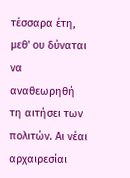τέσσαρα έτη, μεθ' ου δύναται να αναθεωρηθή τη αιτήσει των πολιτών. Αι νέαι αρχαιρεσίαι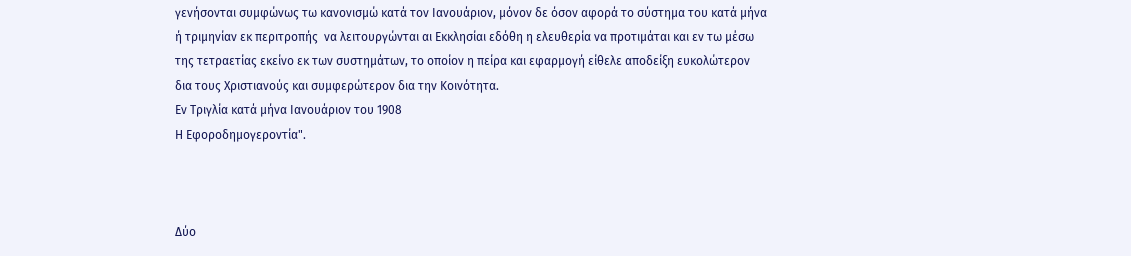γενήσονται συμφώνως τω κανονισμώ κατά τον Ιανουάριον, μόνον δε όσον αφορά το σύστημα του κατά μήνα ή τριμηνίαν εκ περιτροπής  να λειτουργώνται αι Εκκλησίαι εδόθη η ελευθερία να προτιμάται και εν τω μέσω της τετραετίας εκείνο εκ των συστημάτων, το οποίον η πείρα και εφαρμογή είθελε αποδείξη ευκολώτερον δια τους Χριστιανούς και συμφερώτερον δια την Κοινότητα.
Εν Τριγλία κατά μήνα Ιανουάριον του 1908
Η Εφοροδημογεροντία".



Δύο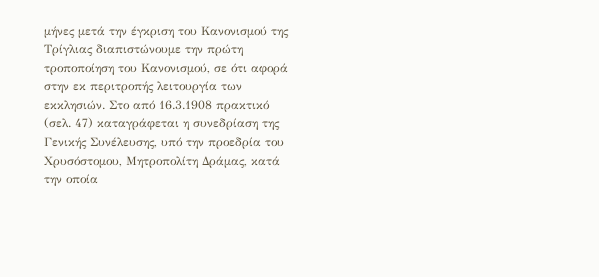μήνες μετά την έγκριση του Κανονισμού της Τρίγλιας διαπιστώνουμε την πρώτη τροποποίηση του Κανονισμού, σε ότι αφορά στην εκ περιτροπής λειτουργία των εκκλησιών. Στο από 16.3.1908 πρακτικό (σελ. 47) καταγράφεται η συνεδρίαση της Γενικής Συνέλευσης, υπό την προεδρία του Χρυσόστομου, Μητροπολίτη Δράμας, κατά την οποία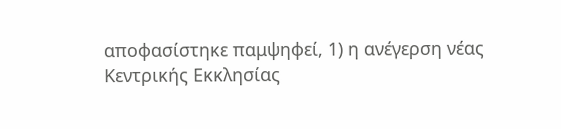αποφασίστηκε παμψηφεί, 1) η ανέγερση νέας Κεντρικής Εκκλησίας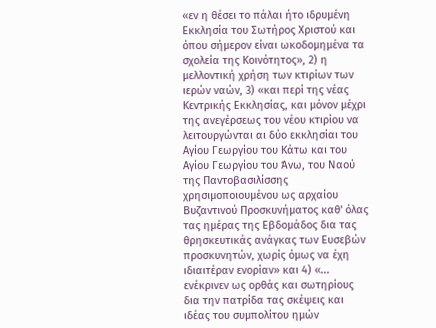«εν η θέσει το πάλαι ήτο ιδρυμένη Εκκλησία του Σωτήρος Χριστού και όπου σήμερον είναι ωκοδομημένα τα σχολεία της Κοινότητος», 2) η μελλοντική χρήση των κτιρίων των ιερών ναών, 3) «και περί της νέας Κεντρικής Εκκλησίας, και μόνον μέχρι της ανεγέρσεως του νέου κτιρίου να λειτουργώνται αι δύο εκκλησίαι του Αγίου Γεωργίου του Κάτω και του Αγίου Γεωργίου του Άνω, του Ναού της Παντοβασιλίσσης χρησιμοποιουμένου ως αρχαίου Βυζαντινού Προσκυνήματος καθ' όλας τας ημέρας της Εβδομάδος δια τας θρησκευτικάς ανάγκας των Ευσεβών προσκυνητών, χωρίς όμως να έχη ιδιαιτέραν ενορίαν» και 4) «... ενέκρινεν ως ορθάς και σωτηρίους δια την πατρίδα τας σκέψεις και ιδέας του συμπολίτου ημών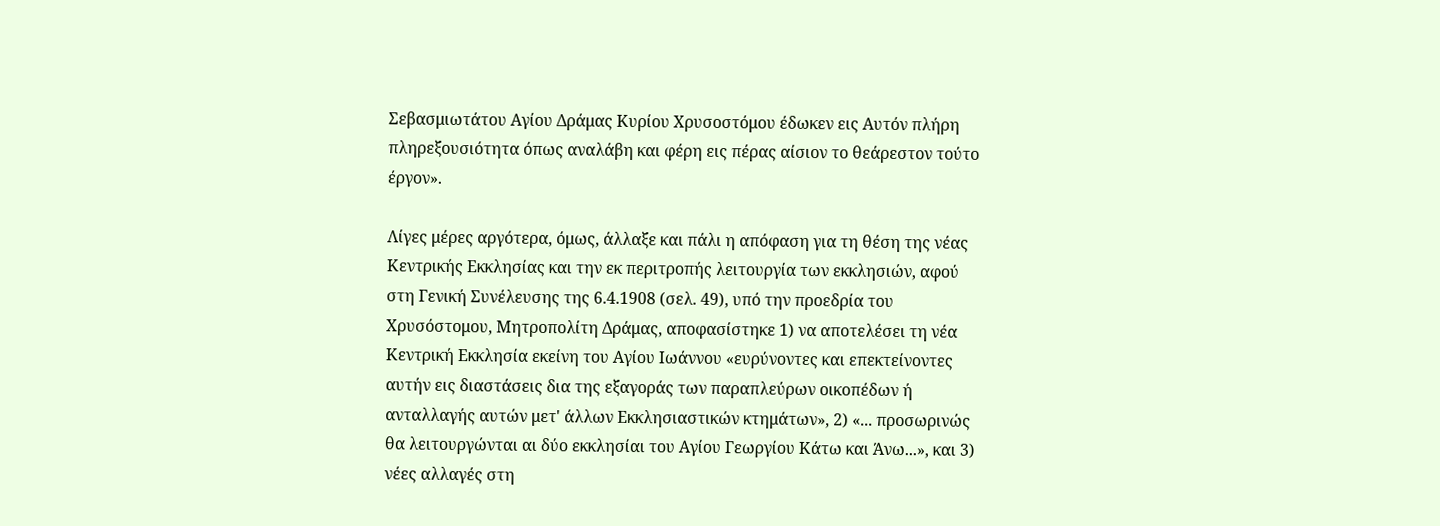Σεβασμιωτάτου Αγίου Δράμας Κυρίου Χρυσοστόμου έδωκεν εις Αυτόν πλήρη πληρεξουσιότητα όπως αναλάβη και φέρη εις πέρας αίσιον το θεάρεστον τούτο έργον».

Λίγες μέρες αργότερα, όμως, άλλαξε και πάλι η απόφαση για τη θέση της νέας Κεντρικής Εκκλησίας και την εκ περιτροπής λειτουργία των εκκλησιών, αφού στη Γενική Συνέλευσης της 6.4.1908 (σελ. 49), υπό την προεδρία του Χρυσόστομου, Μητροπολίτη Δράμας, αποφασίστηκε 1) να αποτελέσει τη νέα Κεντρική Εκκλησία εκείνη του Αγίου Ιωάννου «ευρύνοντες και επεκτείνοντες αυτήν εις διαστάσεις δια της εξαγοράς των παραπλεύρων οικοπέδων ή ανταλλαγής αυτών μετ' άλλων Εκκλησιαστικών κτημάτων», 2) «... προσωρινώς θα λειτουργώνται αι δύο εκκλησίαι του Αγίου Γεωργίου Κάτω και Άνω...», και 3) νέες αλλαγές στη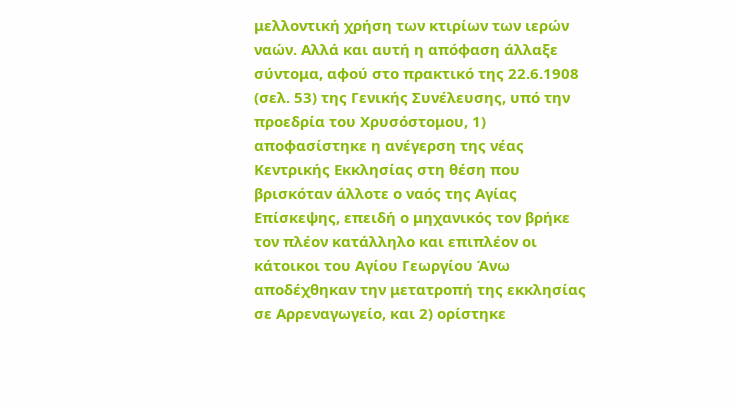μελλοντική χρήση των κτιρίων των ιερών ναών. Αλλά και αυτή η απόφαση άλλαξε σύντομα, αφού στο πρακτικό της 22.6.1908 (σελ. 53) της Γενικής Συνέλευσης, υπό την προεδρία του Χρυσόστομου, 1) αποφασίστηκε η ανέγερση της νέας Κεντρικής Εκκλησίας στη θέση που βρισκόταν άλλοτε ο ναός της Αγίας Επίσκεψης, επειδή ο μηχανικός τον βρήκε τον πλέον κατάλληλο και επιπλέον οι κάτοικοι του Αγίου Γεωργίου Άνω αποδέχθηκαν την μετατροπή της εκκλησίας σε Αρρεναγωγείο, και 2) ορίστηκε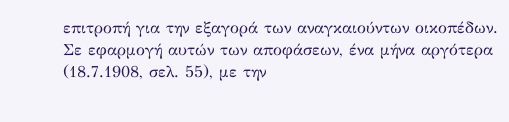επιτροπή για την εξαγορά των αναγκαιούντων οικοπέδων. Σε εφαρμογή αυτών των αποφάσεων, ένα μήνα αργότερα (18.7.1908, σελ. 55), με την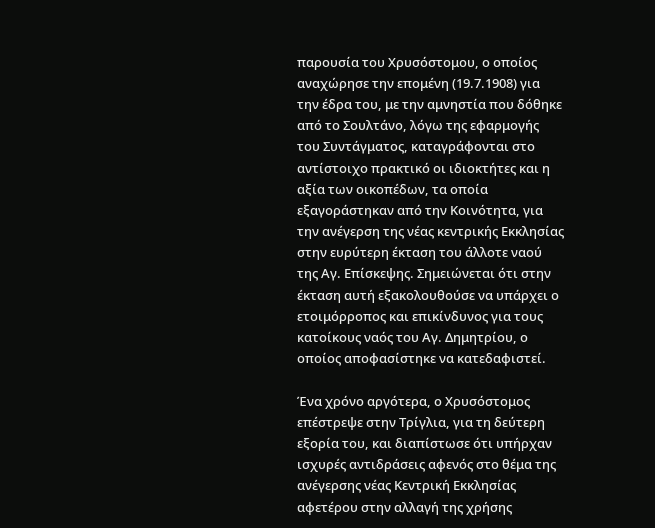παρουσία του Χρυσόστομου, ο οποίος αναχώρησε την επομένη (19.7.1908) για την έδρα του, με την αμνηστία που δόθηκε από το Σουλτάνο, λόγω της εφαρμογής του Συντάγματος, καταγράφονται στο αντίστοιχο πρακτικό οι ιδιοκτήτες και η αξία των οικοπέδων, τα οποία εξαγοράστηκαν από την Κοινότητα, για την ανέγερση της νέας κεντρικής Εκκλησίας στην ευρύτερη έκταση του άλλοτε ναού της Αγ. Επίσκεψης. Σημειώνεται ότι στην έκταση αυτή εξακολουθούσε να υπάρχει ο ετοιμόρροπος και επικίνδυνος για τους κατοίκους ναός του Αγ. Δημητρίου, ο οποίος αποφασίστηκε να κατεδαφιστεί.

Ένα χρόνο αργότερα, ο Χρυσόστομος επέστρεψε στην Τρίγλια, για τη δεύτερη εξορία του, και διαπίστωσε ότι υπήρχαν ισχυρές αντιδράσεις αφενός στο θέμα της ανέγερσης νέας Κεντρική Εκκλησίας αφετέρου στην αλλαγή της χρήσης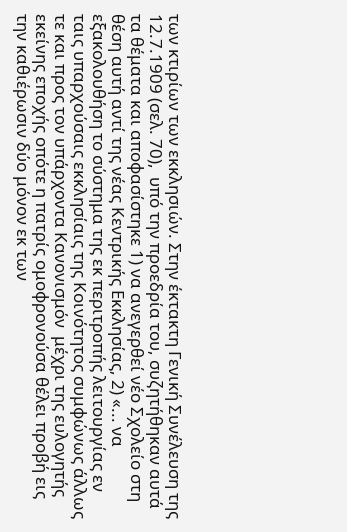των κτιρίων των εκκλησιών. Στην έκτακτη Γενική Συνέλευση της 12.7.1909 (σελ. 70),  υπό την προεδρία του, συζητήθηκαν αυτά τα θέματα και αποφασίστηκε 1) να ανεγερθεί νέο Σχολείο στη θέση αυτή αντί της νέας Κεντρικής Εκκλησίας, 2) «... να εξακολουθήση το σύστημα της εκ περιτροπής λειτουργίας εν ταις υπαρχούσαις εκκλησίαις της Κοινότητος συμφώνως άλλως τε και προς τον υπάρχοντα Κανονισμόν  μέχρι της ευλογητής εκείνης εποχής οπότε η πατρίς ομοφρονούσα θέλει προβή εις την καθιέρωσιν δύο μόνον εκ των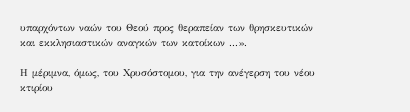υπαρχόντων ναών του Θεού προς θεραπείαν των θρησκευτικών και εκκλησιαστικών αναγκών των κατοίκων ...».

Η μέριμνα, όμως, του Χρυσόστομου, για την ανέγερση του νέου κτιρίου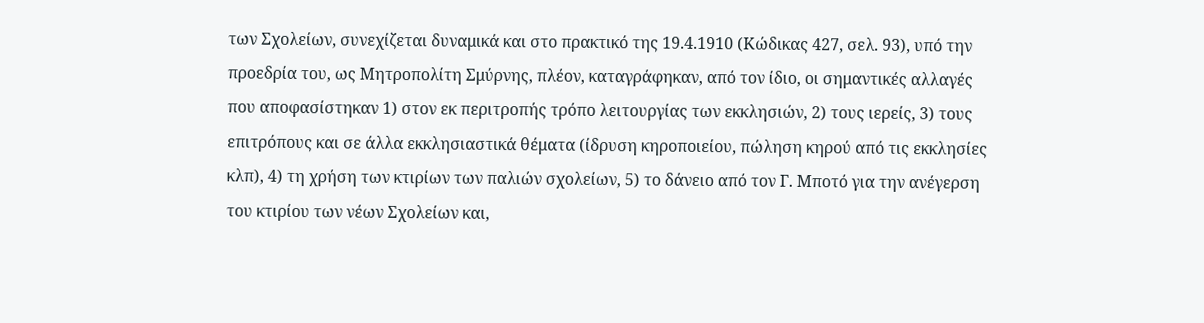των Σχολείων, συνεχίζεται δυναμικά και στο πρακτικό της 19.4.1910 (Κώδικας 427, σελ. 93), υπό την προεδρία του, ως Μητροπολίτη Σμύρνης, πλέον, καταγράφηκαν, από τον ίδιο, οι σημαντικές αλλαγές που αποφασίστηκαν 1) στον εκ περιτροπής τρόπο λειτουργίας των εκκλησιών, 2) τους ιερείς, 3) τους επιτρόπους και σε άλλα εκκλησιαστικά θέματα (ίδρυση κηροποιείου, πώληση κηρού από τις εκκλησίες κλπ), 4) τη χρήση των κτιρίων των παλιών σχολείων, 5) το δάνειο από τον Γ. Μποτό για την ανέγερση του κτιρίου των νέων Σχολείων και,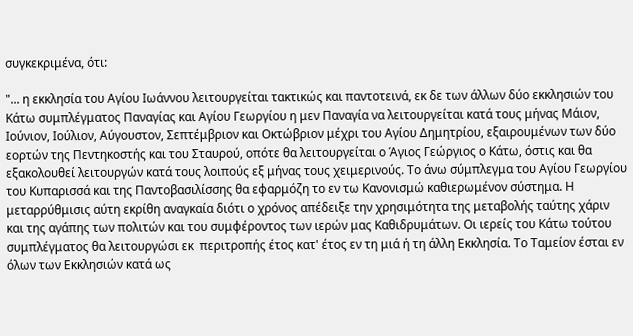συγκεκριμένα, ότι:

"... η εκκλησία του Αγίου Ιωάννου λειτουργείται τακτικώς και παντοτεινά, εκ δε των άλλων δύο εκκλησιών του Κάτω συμπλέγματος Παναγίας και Αγίου Γεωργίου η μεν Παναγία να λειτουργείται κατά τους μήνας Μάιον, Ιούνιον, Ιούλιον, Αύγουστον, Σεπτέμβριον και Οκτώβριον μέχρι του Αγίου Δημητρίου, εξαιρουμένων των δύο εορτών της Πεντηκοστής και του Σταυρού, οπότε θα λειτουργείται ο Άγιος Γεώργιος ο Κάτω, όστις και θα εξακολουθεί λειτουργών κατά τους λοιπούς εξ μήνας τους χειμερινούς. Το άνω σύμπλεγμα του Αγίου Γεωργίου του Κυπαρισσά και της Παντοβασιλίσσης θα εφαρμόζη το εν τω Κανονισμώ καθιερωμένον σύστημα. Η μεταρρύθμισις αύτη εκρίθη αναγκαία διότι ο χρόνος απέδειξε την χρησιμότητα της μεταβολής ταύτης χάριν και της αγάπης των πολιτών και του συμφέροντος των ιερών μας Καθιδρυμάτων. Οι ιερείς του Κάτω τούτου συμπλέγματος θα λειτουργώσι εκ  περιτροπής έτος κατ' έτος εν τη μιά ή τη άλλη Εκκλησία. Το Ταμείον έσται εν όλων των Εκκλησιών κατά ως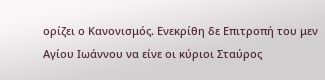ορίζει ο Κανονισμός. Ενεκρίθη δε Επιτροπή του μεν Αγίου Ιωάννου να είνε οι κύριοι Σταύρος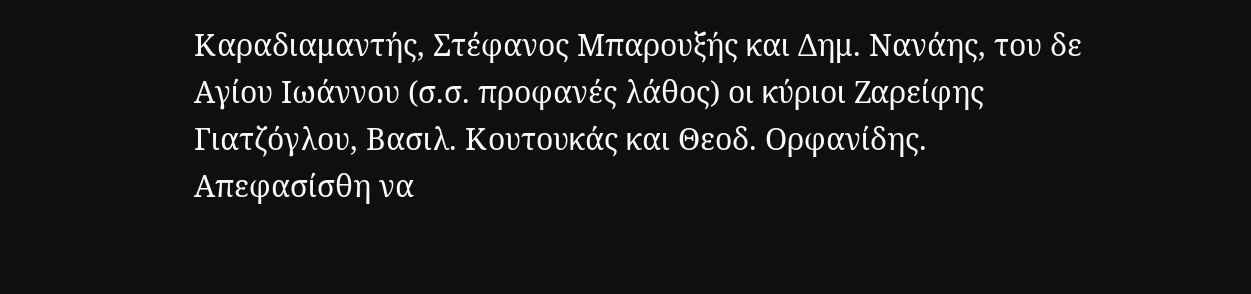Καραδιαμαντής, Στέφανος Μπαρουξής και Δημ. Νανάης, του δε Αγίου Ιωάννου (σ.σ. προφανές λάθος) οι κύριοι Ζαρείφης Γιατζόγλου, Βασιλ. Κουτουκάς και Θεοδ. Ορφανίδης. Απεφασίσθη να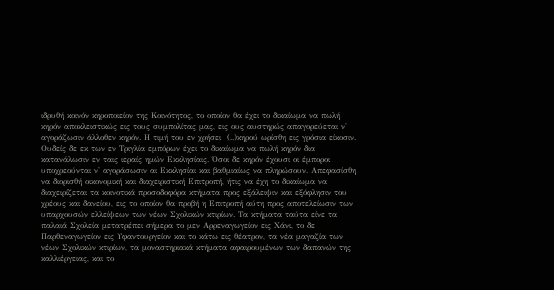ιδρυθή κοινόν κηροποιείον της Κοινότητος, το οποίον θα έχει το δικαίωμα να πωλή κηρόν αποκλειστικώς εις τους συμπολίτας μας, εις ους αυστηρώς απαγορεύεται ν' αγοράζωσιν άλλοθεν κηρόν. Η τιμή του εν χρήσει  (..)κηρού ωρίσθη εις γρόσια είκοσιν. Ουδείς δε εκ των εν Τριγλία εμπόρων έχει το δικαίωμα να πωλή κηρόν δια κατανάλωσιν εν ταις ιεραίς ημών Εκκλησίαις. Όσοι δε κηρόν έχουσι οι έμποροι υποχρεούνται ν' αγοράσωσιν αι Εκκλησίαι και βαθμιαίως να πληρώσουν. Απεφασίσθη να διορισθή οικονομική και διαχειριστική Επιτροπή, ήτις να έχη το δικαίωμα να διαχειρίζεται τα κοινοτικά προσοδοφόρα κτήματα προς εξάλειψιν και εξόφλησιν του χρέους και δανείου, εις το οποίον θα προβή η Επιτροπή αύτη προς αποτελείωσιν των υπαρχουσών ελλείψεων των νέων Σχολικών κτιρίων. Τα κτήματα ταύτα είνε τα παλαιά Σχολεία μετατρέπει σήμερα το μεν Αρρεναγωγείον εις Χάνι, το δε Παρθεναγωγείον εις Υφαντουργείον και το κάτω εις θέατρον, τα νέα μαγαζία των νέων Σχολικών κτιρίων, τα μοναστηριακά κτήματα αφαιρουμένων των δαπανών της καλλιέργειας, και το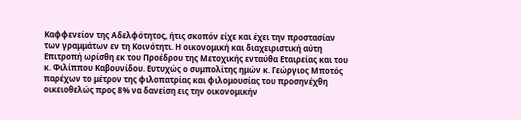Καφφενείον της Αδελφότητος, ήτις σκοπόν είχε και έχει την προστασίαν των γραμμάτων εν τη Κοινότητι. Η οικονομική και διαχειριστική αύτη Επιτροπή ωρίσθη εκ του Προέδρου της Μετοχικής ενταύθα Εταιρείας και του κ. Φιλίππου Καβουνίδου. Ευτυχώς ο συμπολίτης ημών κ. Γεώργιος Μποτός παρέχων το μέτρον της φιλοπατρίας και φιλομουσίας του προσηνέχθη οικειοθελώς προς 8% να δανείση εις την οικονομικήν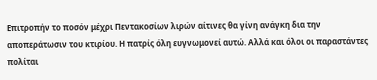Επιτροπήν το ποσόν μέχρι Πεντακοσίων λιρών αίτινες θα γίνη ανάγκη δια την αποπεράτωσιν του κτιρίου. Η πατρίς όλη ευγνωμονεί αυτώ. Αλλά και όλοι οι παραστάντες πολίται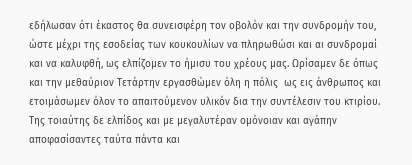εδήλωσαν ότι έκαστος θα συνεισφέρη τον οβολόν και την συνδρομήν του, ώστε μέχρι της εσοδείας των κουκουλίων να πληρωθώσι και αι συνδρομαί και να καλυφθή, ως ελπίζομεν το ήμισυ του χρέους μας. Ωρίσαμεν δε όπως και την μεθαύριον Τετάρτην εργασθώμεν όλη η πόλις  ως εις άνθρωπος και ετοιμάσωμεν όλον το απαιτούμενον υλικόν δια την συντέλεσιν του κτιρίου. Της τοιαύτης δε ελπίδος και με μεγαλυτέραν ομόνοιαν και αγάπην αποφασίσαντες ταύτα πάντα και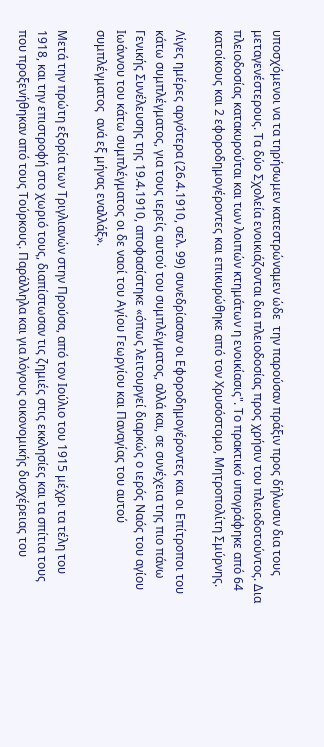υποσχόμενοι να τα τηρήσωμεν κατεστρώναμεν ώδε  την παρούσαν πράξιν προς δήλωσιν δια τους μεταγενέστερους. Τα δύο Σχολεία ενοικιάζονται δια πλειοδοσίας προς χρήσιν του πλειοδοτούντος. Δια πλειοδοσίας κατακυρούται και των λοιπών κτημάτων η ενοικίασις". Το πρακτικό υπογράφηκε από 64 κατοίκους και 2 εφοροδημογέροντες και επικυρώθηκε από τον Χρυσόστομο, Μητροπολίτη Σμύρνης.

Λίγες ημέρες αργότερα (26.4.1910, σελ. 99) συνεδρίασαν οι Εφοροδημογέροντες και οι Επίτροποι του κάτω συμπλέγματος, για τους ιερείς αυτού του συμπλέγματος, αλλά και, σε συνέχεια της πιο πάνω Γενικής Συνέλευσης της 19.4.1910, αποφασίστηκε «όπως λειτουργεί διαρκώς ο ιερός Ναός του αγίου Ιωάννου του κάτω συμπλέγματος οι δε ναοί του Αγίου Γεωργίου και Παναγίας του αυτού συμπλέγματος  ανά εξ μήνας εναλλάξ».

Μετά την πρώτη εξορία των Τριγλιανών στην Προύσα, από τον Ιούλιο του 1915 μέχρι τα τέλη του 1918, και την επιστροφή στο χωριό τους, διαπίστωσαν τις ζημιές στις εκκλησίες και τα σπίτια τους που προξενήθηκαν από τους Τούρκους. Παράλληλα και για λόγους οικονομικής δυσχέρειας του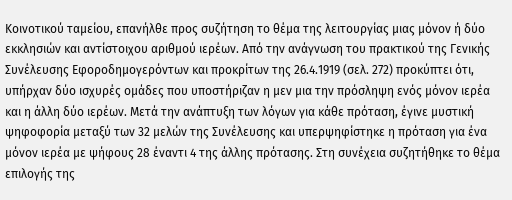Κοινοτικού ταμείου, επανήλθε προς συζήτηση το θέμα της λειτουργίας μιας μόνον ή δύο εκκλησιών και αντίστοιχου αριθμού ιερέων. Από την ανάγνωση του πρακτικού της Γενικής Συνέλευσης Εφοροδημογερόντων και προκρίτων της 26.4.1919 (σελ. 272) προκύπτει ότι, υπήρχαν δύο ισχυρές ομάδες που υποστήριζαν η μεν μια την πρόσληψη ενός μόνον ιερέα και η άλλη δύο ιερέων. Μετά την ανάπτυξη των λόγων για κάθε πρόταση, έγινε μυστική ψηφοφορία μεταξύ των 32 μελών της Συνέλευσης και υπερψηφίστηκε η πρόταση για ένα μόνον ιερέα με ψήφους 28 έναντι 4 της άλλης πρότασης. Στη συνέχεια συζητήθηκε το θέμα επιλογής της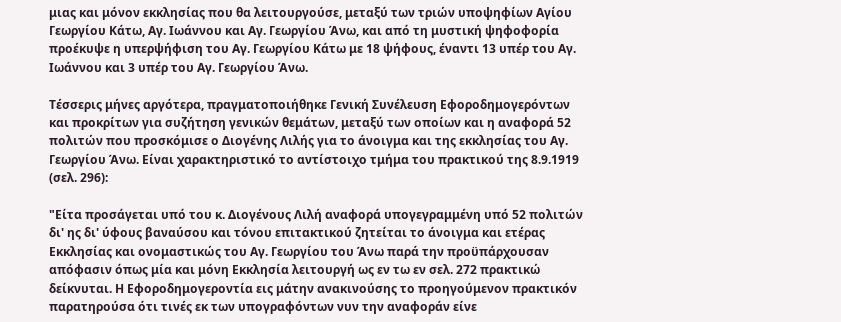μιας και μόνον εκκλησίας που θα λειτουργούσε, μεταξύ των τριών υποψηφίων Αγίου Γεωργίου Κάτω, Αγ. Ιωάννου και Αγ. Γεωργίου Άνω, και από τη μυστική ψηφοφορία προέκυψε η υπερψήφιση του Αγ. Γεωργίου Κάτω με 18 ψήφους, έναντι 13 υπέρ του Αγ. Ιωάννου και 3 υπέρ του Αγ. Γεωργίου Άνω.

Τέσσερις μήνες αργότερα, πραγματοποιήθηκε Γενική Συνέλευση Εφοροδημογερόντων και προκρίτων για συζήτηση γενικών θεμάτων, μεταξύ των οποίων και η αναφορά 52 πολιτών που προσκόμισε ο Διογένης Λιλής για το άνοιγμα και της εκκλησίας του Αγ. Γεωργίου Άνω. Είναι χαρακτηριστικό το αντίστοιχο τμήμα του πρακτικού της 8.9.1919 (σελ. 296):

"Είτα προσάγεται υπό του κ. Διογένους Λιλή αναφορά υπογεγραμμένη υπό 52 πολιτών δι' ης δι' ύφους βαναύσου και τόνου επιτακτικού ζητείται το άνοιγμα και ετέρας Εκκλησίας και ονομαστικώς του Αγ. Γεωργίου του Άνω παρά την προϋπάρχουσαν απόφασιν όπως μία και μόνη Εκκλησία λειτουργή ως εν τω εν σελ. 272 πρακτικώ δείκνυται. Η Εφοροδημογεροντία εις μάτην ανακινούσης το προηγούμενον πρακτικόν παρατηρούσα ότι τινές εκ των υπογραφόντων νυν την αναφοράν είνε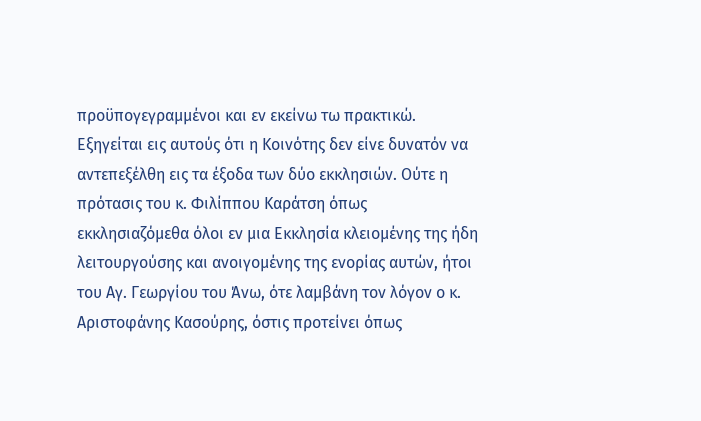προϋπογεγραμμένοι και εν εκείνω τω πρακτικώ. Εξηγείται εις αυτούς ότι η Κοινότης δεν είνε δυνατόν να αντεπεξέλθη εις τα έξοδα των δύο εκκλησιών. Ούτε η πρότασις του κ. Φιλίππου Καράτση όπως εκκλησιαζόμεθα όλοι εν μια Εκκλησία κλειομένης της ήδη λειτουργούσης και ανοιγομένης της ενορίας αυτών, ήτοι του Αγ. Γεωργίου του Άνω, ότε λαμβάνη τον λόγον ο κ. Αριστοφάνης Κασούρης, όστις προτείνει όπως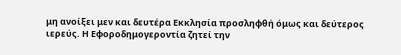μη ανοίξει μεν και δευτέρα Εκκλησία προσληφθή όμως και δεύτερος ιερεύς. Η Εφοροδημογεροντία ζητεί την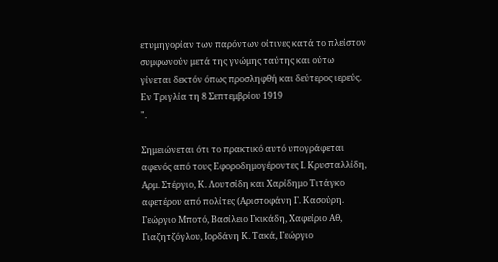ετυμηγορίαν των παρόντων οίτινες κατά το πλείστον συμφωνούν μετά της γνώμης ταύτης και ούτω γίνεται δεκτόν όπως προσληφθή και δεύτερος ιερεύς.
Εν Τριγλία τη 8 Σεπτεμβρίου 1919
".

Σημειώνεται ότι το πρακτικό αυτό υπογράφεται αφενός από τους Εφοροδημογέροντες Ι. Κρυσταλλίδη, Αρμ. Στέργιο, Κ. Λουτσίδη και Χαρίδημο Τιτάγκο αφετέρου από πολίτες (Αριστοφάνη Γ. Κασούρη. Γεώργιο Μποτό, Βασίλειο Γκικάδη, Χαφείριο Αθ, Γιαζητζόγλου, Ιορδάνη Κ. Τακά, Γεώργιο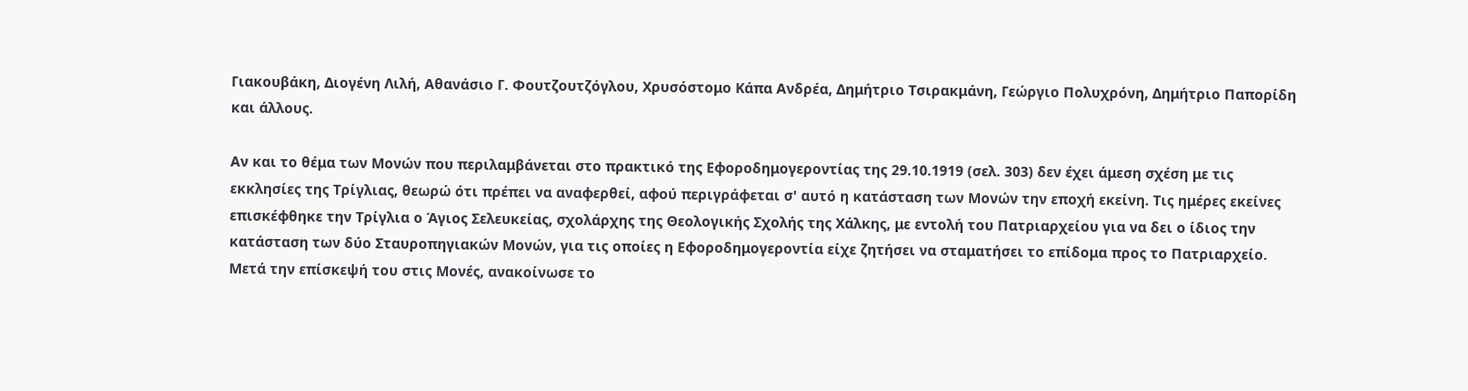Γιακουβάκη, Διογένη Λιλή, Αθανάσιο Γ. Φουτζουτζόγλου, Χρυσόστομο Κάπα Ανδρέα, Δημήτριο Τσιρακμάνη, Γεώργιο Πολυχρόνη, Δημήτριο Παπορίδη και άλλους.

Αν και το θέμα των Μονών που περιλαμβάνεται στο πρακτικό της Εφοροδημογεροντίας της 29.10.1919 (σελ. 303) δεν έχει άμεση σχέση με τις εκκλησίες της Τρίγλιας, θεωρώ ότι πρέπει να αναφερθεί, αφού περιγράφεται σ' αυτό η κατάσταση των Μονών την εποχή εκείνη. Τις ημέρες εκείνες επισκέφθηκε την Τρίγλια ο Άγιος Σελευκείας, σχολάρχης της Θεολογικής Σχολής της Χάλκης, με εντολή του Πατριαρχείου για να δει ο ίδιος την κατάσταση των δύο Σταυροπηγιακών Μονών, για τις οποίες η Εφοροδημογεροντία είχε ζητήσει να σταματήσει το επίδομα προς το Πατριαρχείο. Μετά την επίσκεψή του στις Μονές, ανακοίνωσε το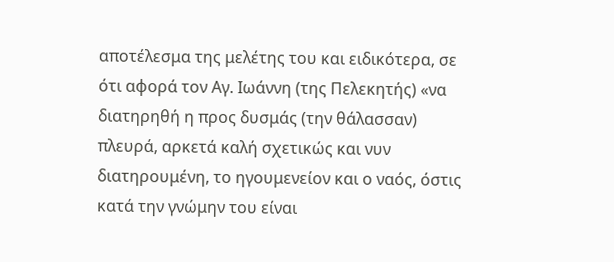αποτέλεσμα της μελέτης του και ειδικότερα, σε ότι αφορά τον Αγ. Ιωάννη (της Πελεκητής) «να διατηρηθή η προς δυσμάς (την θάλασσαν) πλευρά, αρκετά καλή σχετικώς και νυν διατηρουμένη, το ηγουμενείον και ο ναός, όστις κατά την γνώμην του είναι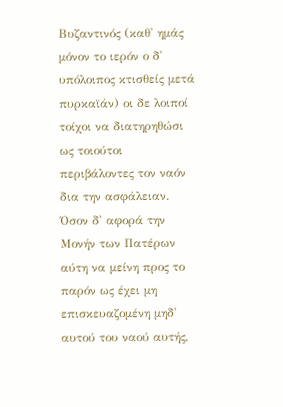Βυζαντινός (καθ' ημάς μόνον το ιερόν ο δ' υπόλοιπος κτισθείς μετά πυρκαϊάν) οι δε λοιποί τοίχοι να διατηρηθώσι ως τοιούτοι περιβάλοντες τον ναόν δια την ασφάλειαν. Όσον δ' αφορά την Μονήν των Πατέρων αύτη να μείνη προς το παρόν ως έχει μη επισκευαζομένη μηδ' αυτού του ναού αυτής,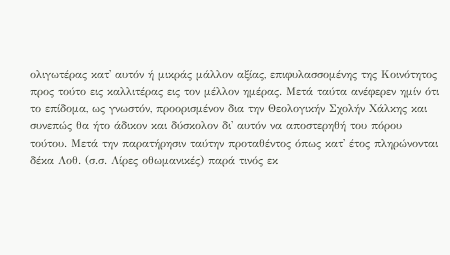ολιγωτέρας κατ' αυτόν ή μικράς μάλλον αξίας, επιφυλασσομένης της Κοινότητος προς τούτο εις καλλιτέρας εις τον μέλλον ημέρας. Μετά ταύτα ανέφερεν ημίν ότι το επίδομα, ως γνωστόν, προορισμένον δια την Θεολογικήν Σχολήν Χάλκης και συνεπώς θα ήτο άδικον και δύσκολον δι' αυτόν να αποστερηθή του πόρου τούτου. Μετά την παρατήρησιν ταύτην προταθέντος όπως κατ' έτος πληρώνονται δέκα Λοθ. (σ.σ. Λίρες οθωμανικές) παρά τινός εκ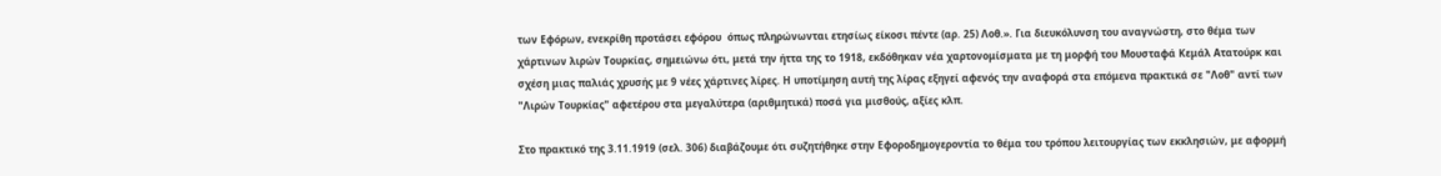των Εφόρων, ενεκρίθη προτάσει εφόρου  όπως πληρώνωνται ετησίως είκοσι πέντε (αρ. 25) Λοθ.». Για διευκόλυνση του αναγνώστη, στο θέμα των χάρτινων λιρών Τουρκίας, σημειώνω ότι, μετά την ήττα της το 1918, εκδόθηκαν νέα χαρτονομίσματα με τη μορφή του Μουσταφά Κεμάλ Ατατούρκ και σχέση μιας παλιάς χρυσής με 9 νέες χάρτινες λίρες. Η υποτίμηση αυτή της λίρας εξηγεί αφενός την αναφορά στα επόμενα πρακτικά σε "Λοθ" αντί των "Λιρών Τουρκίας" αφετέρου στα μεγαλύτερα (αριθμητικά) ποσά για μισθούς, αξίες κλπ.

Στο πρακτικό της 3.11.1919 (σελ. 306) διαβάζουμε ότι συζητήθηκε στην Εφοροδημογεροντία το θέμα του τρόπου λειτουργίας των εκκλησιών, με αφορμή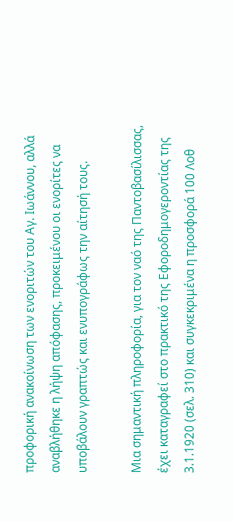προφορική ανακοίνωση των ενοριτών του Αγ. Ιωάννου, αλλά αναβλήθηκε η λήψη απόφασης, προκειμένου οι ενορίτες να υποβάλουν γραπτώς και ενυπογράφως την αίτησή τους.

Μια σημαντική πληροφορία, για τον ναό της Παντοβασίλισσας, έχει καταγραφεί στο πρακτικό της Εφοροδημογεροντίας της 3.1.1920 (σελ. 310) και συγκεκριμένα η προσφορά 100 Λοθ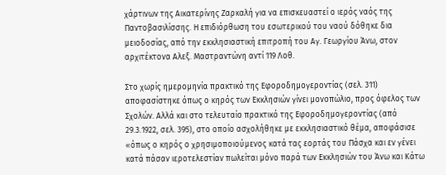χάρτινων της Αικατερίνης Ζαρκαλή για να επισκευαστεί ο ιερός ναός της Παντοβασιλίσσης. Η επιδιόρθωση του εσωτερικού του ναού δόθηκε δια μειοδοσίας, από την εκκλησιαστική επιτροπή του Αγ. Γεωργίου Άνω, στον αρχιτέκτονα Αλεξ. Μαστραντώνη αντί 119 Λοθ.

Στο χωρίς ημερομηνία πρακτικό της Εφοροδημογεροντίας (σελ. 311) αποφασίστηκε όπως ο κηρός των Εκκλησιών γίνει μονοπώλιο, προς όφελος των Σχολών. Αλλά και στο τελευταίο πρακτικό της Εφοροδημογεροντίας (από 29.3.1922, σελ. 395), στο οποίο ασχολήθηκε με εκκλησιαστικό θέμα, αποφάσισε «όπως ο κηρός ο χρησιμοποιούμενος κατά τας εορτάς του Πάσχα και εν γένει κατά πάσαν ιεροτελεστίαν πωλείται μόνο παρά των Εκκλησιών του Άνω και Κάτω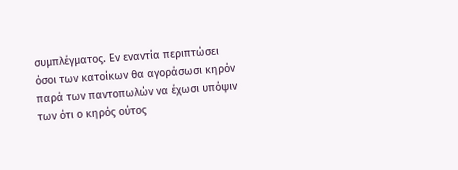συμπλέγματος. Εν εναντία περιπτώσει όσοι των κατοίκων θα αγοράσωσι κηρόν παρά των παντοπωλών να έχωσι υπόψιν των ότι ο κηρός ούτος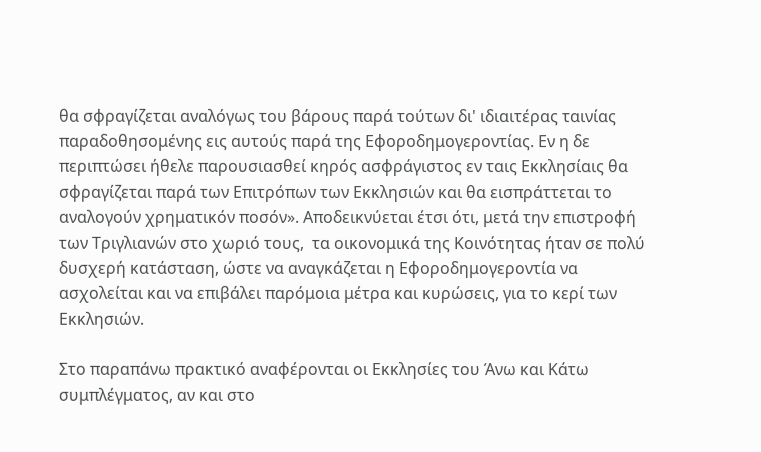θα σφραγίζεται αναλόγως του βάρους παρά τούτων δι' ιδιαιτέρας ταινίας παραδοθησομένης εις αυτούς παρά της Εφοροδημογεροντίας. Εν η δε περιπτώσει ήθελε παρουσιασθεί κηρός ασφράγιστος εν ταις Εκκλησίαις θα σφραγίζεται παρά των Επιτρόπων των Εκκλησιών και θα εισπράττεται το αναλογούν χρηματικόν ποσόν». Αποδεικνύεται έτσι ότι, μετά την επιστροφή των Τριγλιανών στο χωριό τους,  τα οικονομικά της Κοινότητας ήταν σε πολύ δυσχερή κατάσταση, ώστε να αναγκάζεται η Εφοροδημογεροντία να ασχολείται και να επιβάλει παρόμοια μέτρα και κυρώσεις, για το κερί των Εκκλησιών.

Στο παραπάνω πρακτικό αναφέρονται οι Εκκλησίες του Άνω και Κάτω συμπλέγματος, αν και στο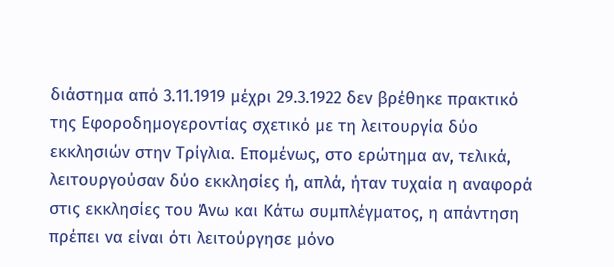διάστημα από 3.11.1919 μέχρι 29.3.1922 δεν βρέθηκε πρακτικό της Εφοροδημογεροντίας σχετικό με τη λειτουργία δύο εκκλησιών στην Τρίγλια. Επομένως, στο ερώτημα αν, τελικά, λειτουργούσαν δύο εκκλησίες ή, απλά, ήταν τυχαία η αναφορά στις εκκλησίες του Άνω και Κάτω συμπλέγματος, η απάντηση πρέπει να είναι ότι λειτούργησε μόνο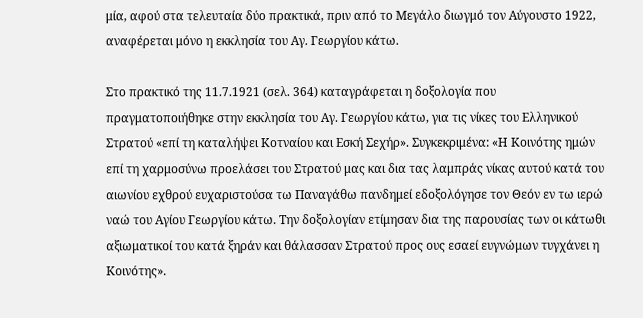μία, αφού στα τελευταία δύο πρακτικά, πριν από το Μεγάλο διωγμό τον Αύγουστο 1922, αναφέρεται μόνο η εκκλησία του Αγ. Γεωργίου κάτω.

Στο πρακτικό της 11.7.1921 (σελ. 364) καταγράφεται η δοξολογία που πραγματοποιήθηκε στην εκκλησία του Αγ. Γεωργίου κάτω, για τις νίκες του Ελληνικού Στρατού «επί τη καταλήψει Κοτναίου και Εσκή Σεχήρ». Συγκεκριμένα: «Η Κοινότης ημών επί τη χαρμοσύνω προελάσει του Στρατού μας και δια τας λαμπράς νίκας αυτού κατά του αιωνίου εχθρού ευχαριστούσα τω Παναγάθω πανδημεί εδοξολόγησε τον Θεόν εν τω ιερώ ναώ του Αγίου Γεωργίου κάτω. Την δοξολογίαν ετίμησαν δια της παρουσίας των οι κάτωθι αξιωματικοί του κατά ξηράν και θάλασσαν Στρατού προς ους εσαεί ευγνώμων τυγχάνει η Κοινότης».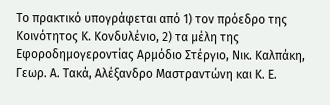Το πρακτικό υπογράφεται από 1) τον πρόεδρο της Κοινότητος Κ. Κονδυλένιο, 2) τα μέλη της Εφοροδημογεροντίας Αρμόδιο Στέργιο, Νικ. Καλπάκη, Γεωρ. Α. Τακά, Αλέξανδρο Μαστραντώνη και Κ. Ε.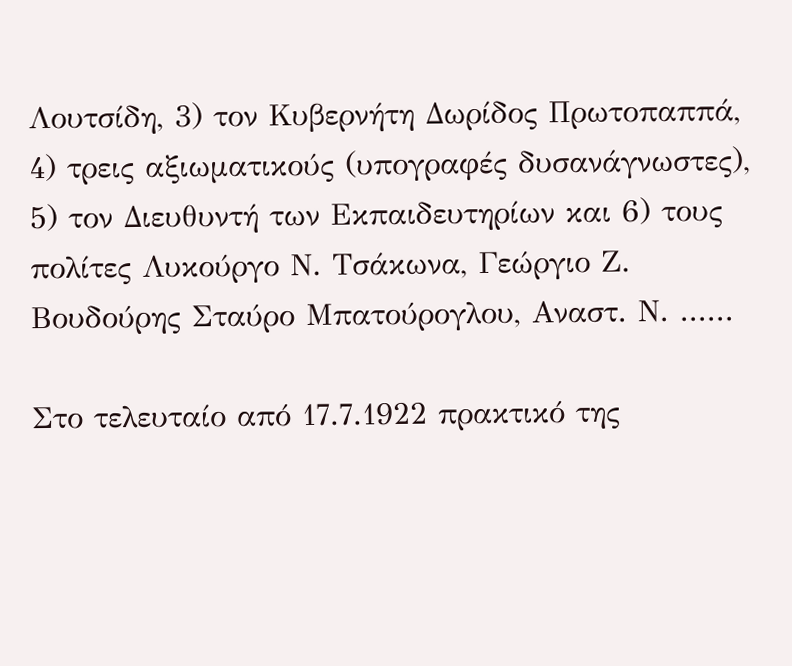Λουτσίδη, 3) τον Κυβερνήτη Δωρίδος Πρωτοπαππά, 4) τρεις αξιωματικούς (υπογραφές δυσανάγνωστες), 5) τον Διευθυντή των Εκπαιδευτηρίων και 6) τους πολίτες Λυκούργο Ν. Τσάκωνα, Γεώργιο Ζ. Βουδούρης Σταύρο Μπατούρογλου, Αναστ. Ν. ......

Στο τελευταίο από 17.7.1922 πρακτικό της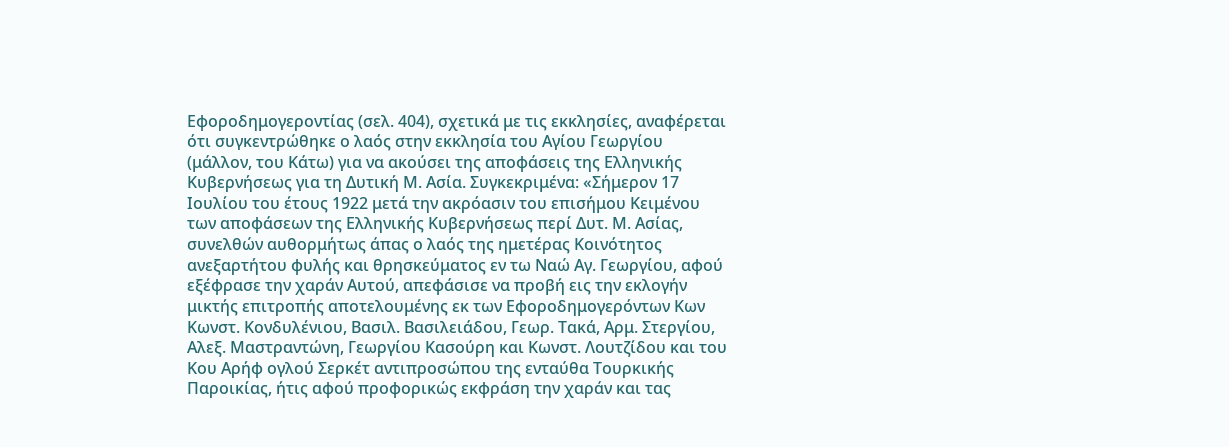Εφοροδημογεροντίας (σελ. 404), σχετικά με τις εκκλησίες, αναφέρεται ότι συγκεντρώθηκε ο λαός στην εκκλησία του Αγίου Γεωργίου (μάλλον, του Κάτω) για να ακούσει της αποφάσεις της Ελληνικής Κυβερνήσεως για τη Δυτική Μ. Ασία. Συγκεκριμένα: «Σήμερον 17 Ιουλίου του έτους 1922 μετά την ακρόασιν του επισήμου Κειμένου των αποφάσεων της Ελληνικής Κυβερνήσεως περί Δυτ. Μ. Ασίας, συνελθών αυθορμήτως άπας ο λαός της ημετέρας Κοινότητος ανεξαρτήτου φυλής και θρησκεύματος εν τω Ναώ Αγ. Γεωργίου, αφού εξέφρασε την χαράν Αυτού, απεφάσισε να προβή εις την εκλογήν μικτής επιτροπής αποτελουμένης εκ των Εφοροδημογερόντων Κων Κωνστ. Κονδυλένιου, Βασιλ. Βασιλειάδου, Γεωρ. Τακά, Αρμ. Στεργίου, Αλεξ. Μαστραντώνη, Γεωργίου Κασούρη και Κωνστ. Λουτζίδου και του Κου Αρήφ ογλού Σερκέτ αντιπροσώπου της ενταύθα Τουρκικής Παροικίας, ήτις αφού προφορικώς εκφράση την χαράν και τας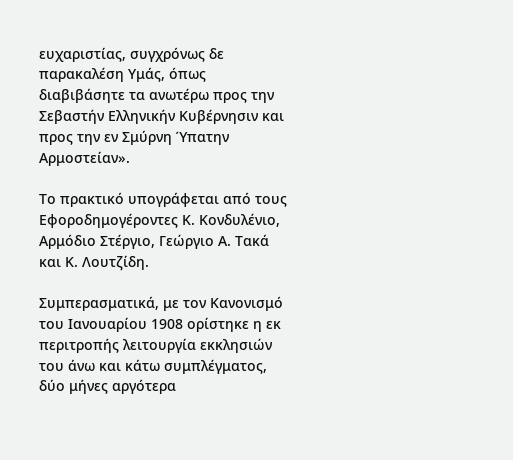ευχαριστίας, συγχρόνως δε παρακαλέση Υμάς, όπως διαβιβάσητε τα ανωτέρω προς την Σεβαστήν Ελληνικήν Κυβέρνησιν και προς την εν Σμύρνη Ύπατην Αρμοστείαν».

Το πρακτικό υπογράφεται από τους Εφοροδημογέροντες Κ. Κονδυλένιο, Αρμόδιο Στέργιο, Γεώργιο Α. Τακά και Κ. Λουτζίδη.

Συμπερασματικά, με τον Κανονισμό του Ιανουαρίου 1908 ορίστηκε η εκ περιτροπής λειτουργία εκκλησιών του άνω και κάτω συμπλέγματος, δύο μήνες αργότερα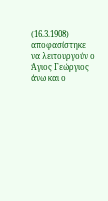(16.3.1908) αποφασίστηκε να λειτουργούν ο Άγιος Γεώργιος άνω και ο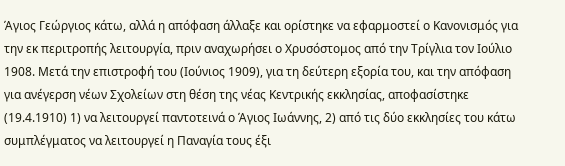Άγιος Γεώργιος κάτω, αλλά η απόφαση άλλαξε και ορίστηκε να εφαρμοστεί ο Κανονισμός για την εκ περιτροπής λειτουργία, πριν αναχωρήσει ο Χρυσόστομος από την Τρίγλια τον Ιούλιο 1908. Μετά την επιστροφή του (Ιούνιος 1909), για τη δεύτερη εξορία του, και την απόφαση για ανέγερση νέων Σχολείων στη θέση της νέας Κεντρικής εκκλησίας, αποφασίστηκε (19.4.1910) 1) να λειτουργεί παντοτεινά ο Άγιος Ιωάννης, 2) από τις δύο εκκλησίες του κάτω συμπλέγματος να λειτουργεί η Παναγία τους έξι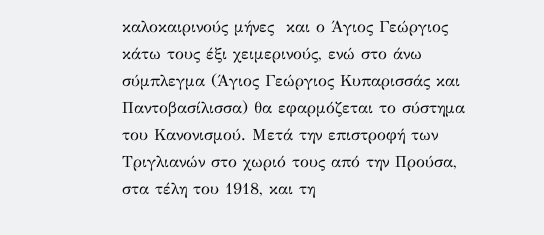καλοκαιρινούς μήνες  και ο Άγιος Γεώργιος κάτω τους έξι χειμερινούς, ενώ στο άνω σύμπλεγμα (Άγιος Γεώργιος Κυπαρισσάς και Παντοβασίλισσα) θα εφαρμόζεται το σύστημα του Κανονισμού. Μετά την επιστροφή των Τριγλιανών στο χωριό τους από την Προύσα, στα τέλη του 1918, και τη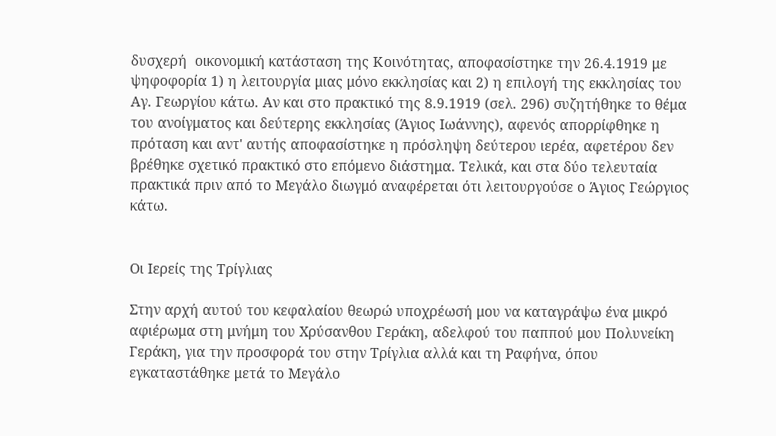δυσχερή  οικονομική κατάσταση της Κοινότητας, αποφασίστηκε την 26.4.1919 με ψηφοφορία 1) η λειτουργία μιας μόνο εκκλησίας και 2) η επιλογή της εκκλησίας του Αγ. Γεωργίου κάτω. Αν και στο πρακτικό της 8.9.1919 (σελ. 296) συζητήθηκε το θέμα του ανοίγματος και δεύτερης εκκλησίας (Άγιος Ιωάννης), αφενός απορρίφθηκε η πρόταση και αντ' αυτής αποφασίστηκε η πρόσληψη δεύτερου ιερέα, αφετέρου δεν βρέθηκε σχετικό πρακτικό στο επόμενο διάστημα. Τελικά, και στα δύο τελευταία πρακτικά πριν από το Μεγάλο διωγμό αναφέρεται ότι λειτουργούσε ο Άγιος Γεώργιος κάτω.


Οι Ιερείς της Τρίγλιας

Στην αρχή αυτού του κεφαλαίου θεωρώ υποχρέωσή μου να καταγράψω ένα μικρό αφιέρωμα στη μνήμη του Χρύσανθου Γεράκη, αδελφού του παππού μου Πολυνείκη Γεράκη, για την προσφορά του στην Τρίγλια αλλά και τη Ραφήνα, όπου εγκαταστάθηκε μετά το Μεγάλο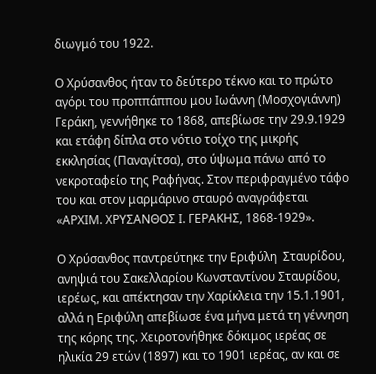διωγμό του 1922.

Ο Χρύσανθος ήταν το δεύτερο τέκνο και το πρώτο αγόρι του προππάππου μου Ιωάννη (Μοσχογιάννη) Γεράκη, γεννήθηκε το 1868, απεβίωσε την 29.9.1929 και ετάφη δίπλα στο νότιο τοίχο της μικρής εκκλησίας (Παναγίτσα), στο ύψωμα πάνω από το νεκροταφείο της Ραφήνας. Στον περιφραγμένο τάφο του και στον μαρμάρινο σταυρό αναγράφεται «ΑΡΧΙΜ. ΧΡΥΣΑΝΘΟΣ Ι. ΓΕΡΑΚΗΣ, 1868-1929».

Ο Χρύσανθος παντρεύτηκε την Εριφύλη  Σταυρίδου, ανηψιά του Σακελλαρίου Κωνσταντίνου Σταυρίδου, ιερέως, και απέκτησαν την Χαρίκλεια την 15.1.1901, αλλά η Εριφύλη απεβίωσε ένα μήνα μετά τη γέννηση της κόρης της. Χειροτονήθηκε δόκιμος ιερέας σε ηλικία 29 ετών (1897) και το 1901 ιερέας, αν και σε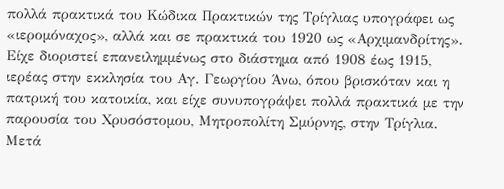πολλά πρακτικά του Κώδικα Πρακτικών της Τρίγλιας υπογράφει ως «ιερομόναχος», αλλά και σε πρακτικά του 1920 ως «Αρχιμανδρίτης». Είχε διοριστεί επανειλημμένως στο διάστημα από 1908 έως 1915, ιερέας στην εκκλησία του Αγ. Γεωργίου Άνω, όπου βρισκόταν και η πατρική του κατοικία, και είχε συνυπογράψει πολλά πρακτικά με την παρουσία του Χρυσόστομου, Μητροπολίτη Σμύρνης, στην Τρίγλια. Μετά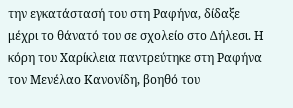την εγκατάστασή του στη Ραφήνα, δίδαξε μέχρι το θάνατό του σε σχολείο στο Δήλεσι. Η κόρη του Χαρίκλεια παντρεύτηκε στη Ραφήνα τον Μενέλαο Κανονίδη, βοηθό του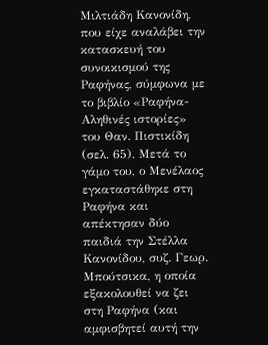Μιλτιάδη Κανονίδη, που είχε αναλάβει την κατασκευή του συνοικισμού της Ραφήνας, σύμφωνα με το βιβλίο «Ραφήνα-Αληθινές ιστορίες» του Θαν. Πιστικίδη (σελ. 65). Μετά το γάμο του, ο Μενέλαος εγκαταστάθηκε στη Ραφήνα και απέκτησαν δύο παιδιά την Στέλλα Κανονίδου, συζ. Γεωρ. Μπούτσικα, η οποία εξακολουθεί να ζει στη Ραφήνα (και αμφισβητεί αυτή την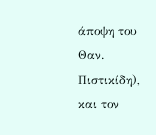άποψη του Θαν. Πιστικίδη), και τον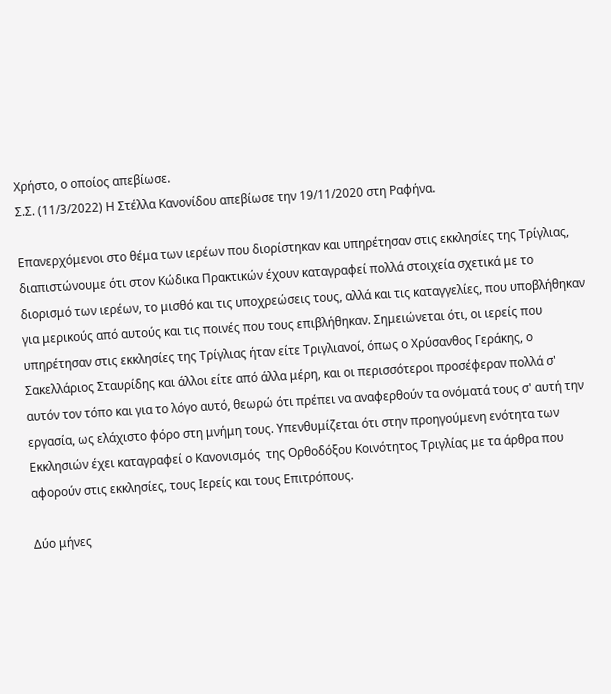Χρήστο, ο οποίος απεβίωσε.
Σ.Σ. (11/3/2022) Η Στέλλα Κανονίδου απεβίωσε την 19/11/2020 στη Ραφήνα.

Επανερχόμενοι στο θέμα των ιερέων που διορίστηκαν και υπηρέτησαν στις εκκλησίες της Τρίγλιας, διαπιστώνουμε ότι στον Κώδικα Πρακτικών έχουν καταγραφεί πολλά στοιχεία σχετικά με το διορισμό των ιερέων, το μισθό και τις υποχρεώσεις τους, αλλά και τις καταγγελίες, που υποβλήθηκαν για μερικούς από αυτούς και τις ποινές που τους επιβλήθηκαν. Σημειώνεται ότι, οι ιερείς που υπηρέτησαν στις εκκλησίες της Τρίγλιας ήταν είτε Τριγλιανοί, όπως ο Χρύσανθος Γεράκης, ο Σακελλάριος Σταυρίδης και άλλοι είτε από άλλα μέρη, και οι περισσότεροι προσέφεραν πολλά σ' αυτόν τον τόπο και για το λόγο αυτό, θεωρώ ότι πρέπει να αναφερθούν τα ονόματά τους σ' αυτή την εργασία, ως ελάχιστο φόρο στη μνήμη τους. Υπενθυμίζεται ότι στην προηγούμενη ενότητα των Εκκλησιών έχει καταγραφεί ο Κανονισμός  της Ορθοδόξου Κοινότητος Τριγλίας με τα άρθρα που αφορούν στις εκκλησίες, τους Ιερείς και τους Επιτρόπους.

Δύο μήνες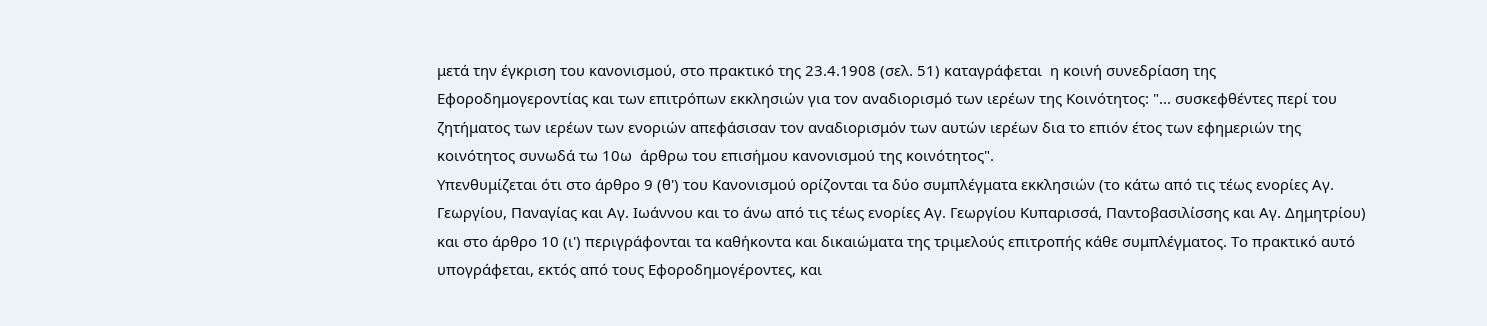μετά την έγκριση του κανονισμού, στο πρακτικό της 23.4.1908 (σελ. 51) καταγράφεται  η κοινή συνεδρίαση της Εφοροδημογεροντίας και των επιτρόπων εκκλησιών για τον αναδιορισμό των ιερέων της Κοινότητος: "... συσκεφθέντες περί του ζητήματος των ιερέων των ενοριών απεφάσισαν τον αναδιορισμόν των αυτών ιερέων δια το επιόν έτος των εφημεριών της κοινότητος συνωδά τω 10ω  άρθρω του επισήμου κανονισμού της κοινότητος".
Υπενθυμίζεται ότι στο άρθρο 9 (θ') του Κανονισμού ορίζονται τα δύο συμπλέγματα εκκλησιών (το κάτω από τις τέως ενορίες Αγ. Γεωργίου, Παναγίας και Αγ. Ιωάννου και το άνω από τις τέως ενορίες Αγ. Γεωργίου Κυπαρισσά, Παντοβασιλίσσης και Αγ. Δημητρίου) και στο άρθρο 10 (ι') περιγράφονται τα καθήκοντα και δικαιώματα της τριμελούς επιτροπής κάθε συμπλέγματος. Το πρακτικό αυτό υπογράφεται, εκτός από τους Εφοροδημογέροντες, και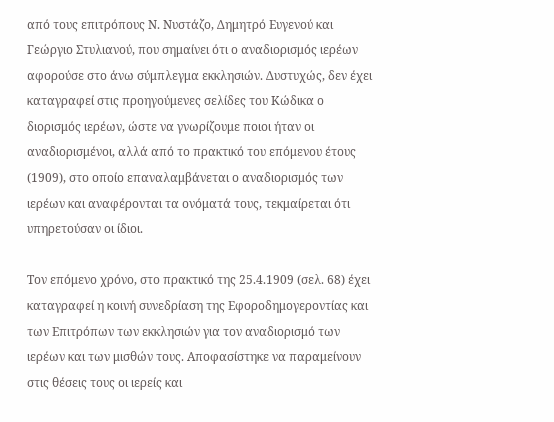από τους επιτρόπους Ν. Νυστάζο, Δημητρό Ευγενού και Γεώργιο Στυλιανού, που σημαίνει ότι ο αναδιορισμός ιερέων αφορούσε στο άνω σύμπλεγμα εκκλησιών. Δυστυχώς, δεν έχει καταγραφεί στις προηγούμενες σελίδες του Κώδικα ο διορισμός ιερέων, ώστε να γνωρίζουμε ποιοι ήταν οι αναδιορισμένοι, αλλά από το πρακτικό του επόμενου έτους (1909), στο οποίο επαναλαμβάνεται ο αναδιορισμός των ιερέων και αναφέρονται τα ονόματά τους, τεκμαίρεται ότι υπηρετούσαν οι ίδιοι.

Τον επόμενο χρόνο, στο πρακτικό της 25.4.1909 (σελ. 68) έχει καταγραφεί η κοινή συνεδρίαση της Εφοροδημογεροντίας και των Επιτρόπων των εκκλησιών για τον αναδιορισμό των ιερέων και των μισθών τους. Αποφασίστηκε να παραμείνουν στις θέσεις τους οι ιερείς και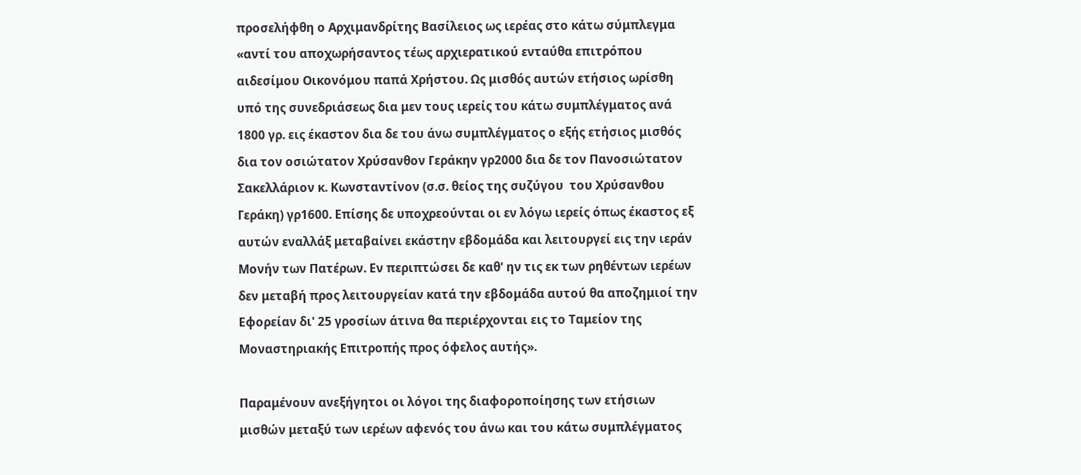προσελήφθη ο Αρχιμανδρίτης Βασίλειος ως ιερέας στο κάτω σύμπλεγμα «αντί του αποχωρήσαντος τέως αρχιερατικού ενταύθα επιτρόπου αιδεσίμου Οικονόμου παπά Χρήστου. Ως μισθός αυτών ετήσιος ωρίσθη υπό της συνεδριάσεως δια μεν τους ιερείς του κάτω συμπλέγματος ανά 1800 γρ. εις έκαστον δια δε του άνω συμπλέγματος ο εξής ετήσιος μισθός δια τον οσιώτατον Χρύσανθον Γεράκην γρ2000 δια δε τον Πανοσιώτατον Σακελλάριον κ. Κωνσταντίνον (σ.σ. θείος της συζύγου  του Χρύσανθου Γεράκη) γρ1600. Επίσης δε υποχρεούνται οι εν λόγω ιερείς όπως έκαστος εξ αυτών εναλλάξ μεταβαίνει εκάστην εβδομάδα και λειτουργεί εις την ιεράν Μονήν των Πατέρων. Εν περιπτώσει δε καθ' ην τις εκ των ρηθέντων ιερέων δεν μεταβή προς λειτουργείαν κατά την εβδομάδα αυτού θα αποζημιοί την Εφορείαν δι' 25 γροσίων άτινα θα περιέρχονται εις το Ταμείον της Μοναστηριακής Επιτροπής προς όφελος αυτής».

Παραμένουν ανεξήγητοι οι λόγοι της διαφοροποίησης των ετήσιων μισθών μεταξύ των ιερέων αφενός του άνω και του κάτω συμπλέγματος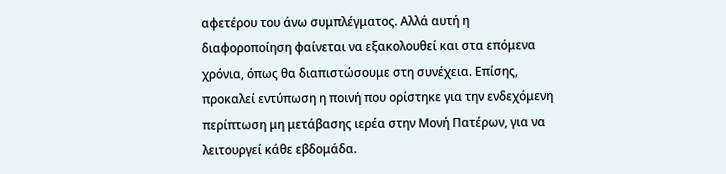αφετέρου του άνω συμπλέγματος. Αλλά αυτή η διαφοροποίηση φαίνεται να εξακολουθεί και στα επόμενα χρόνια, όπως θα διαπιστώσουμε στη συνέχεια. Επίσης, προκαλεί εντύπωση η ποινή που ορίστηκε για την ενδεχόμενη περίπτωση μη μετάβασης ιερέα στην Μονή Πατέρων, για να λειτουργεί κάθε εβδομάδα.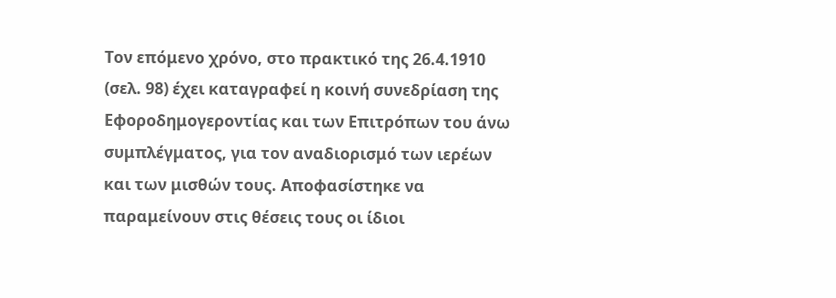Τον επόμενο χρόνο, στο πρακτικό της 26.4.1910 (σελ. 98) έχει καταγραφεί η κοινή συνεδρίαση της Εφοροδημογεροντίας και των Επιτρόπων του άνω συμπλέγματος, για τον αναδιορισμό των ιερέων και των μισθών τους. Αποφασίστηκε να παραμείνουν στις θέσεις τους οι ίδιοι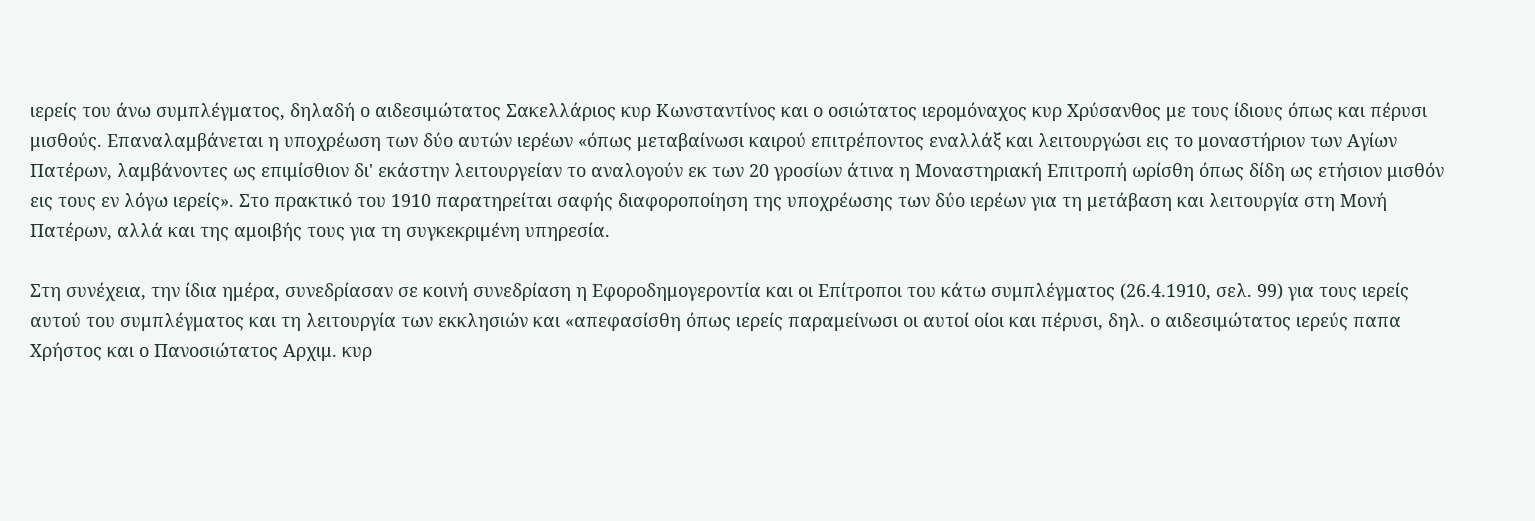ιερείς του άνω συμπλέγματος, δηλαδή ο αιδεσιμώτατος Σακελλάριος κυρ Κωνσταντίνος και ο οσιώτατος ιερομόναχος κυρ Χρύσανθος με τους ίδιους όπως και πέρυσι μισθούς. Επαναλαμβάνεται η υποχρέωση των δύο αυτών ιερέων «όπως μεταβαίνωσι καιρού επιτρέποντος εναλλάξ και λειτουργώσι εις το μοναστήριον των Αγίων Πατέρων, λαμβάνοντες ως επιμίσθιον δι' εκάστην λειτουργείαν το αναλογούν εκ των 20 γροσίων άτινα η Μοναστηριακή Επιτροπή ωρίσθη όπως δίδη ως ετήσιον μισθόν εις τους εν λόγω ιερείς». Στο πρακτικό του 1910 παρατηρείται σαφής διαφοροποίηση της υποχρέωσης των δύο ιερέων για τη μετάβαση και λειτουργία στη Μονή Πατέρων, αλλά και της αμοιβής τους για τη συγκεκριμένη υπηρεσία.

Στη συνέχεια, την ίδια ημέρα, συνεδρίασαν σε κοινή συνεδρίαση η Εφοροδημογεροντία και οι Επίτροποι του κάτω συμπλέγματος (26.4.1910, σελ. 99) για τους ιερείς αυτού του συμπλέγματος και τη λειτουργία των εκκλησιών και «απεφασίσθη όπως ιερείς παραμείνωσι οι αυτοί οίοι και πέρυσι, δηλ. ο αιδεσιμώτατος ιερεύς παπα Χρήστος και ο Πανοσιώτατος Αρχιμ. κυρ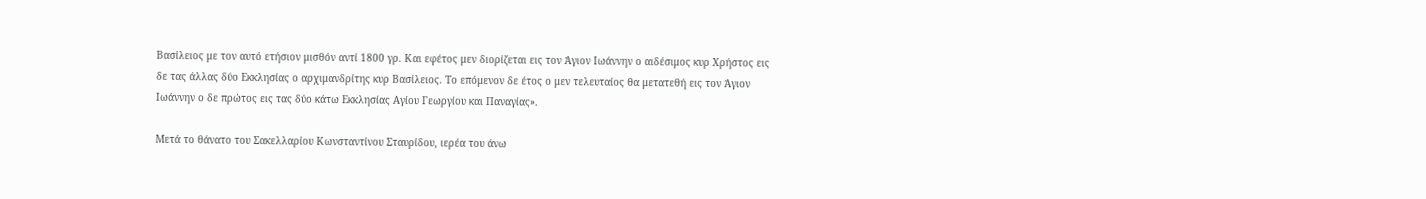Βασίλειος με τον αυτό ετήσιον μισθόν αντί 1800 γρ. Και εφέτος μεν διορίζεται εις τον Άγιον Ιωάννην ο αιδέσιμος κυρ Χρήστος εις δε τας άλλας δύο Εκκλησίας ο αρχιμανδρίτης κυρ Βασίλειος. Το επόμενον δε έτος ο μεν τελευταίος θα μετατεθή εις τον Άγιον Ιωάννην ο δε πρώτος εις τας δύο κάτω Εκκλησίας Αγίου Γεωργίου και Παναγίας».

Μετά το θάνατο του Σακελλαρίου Κωνσταντίνου Σταυρίδου, ιερέα του άνω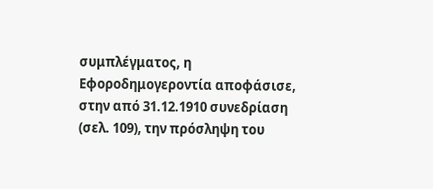συμπλέγματος, η Εφοροδημογεροντία αποφάσισε, στην από 31.12.1910 συνεδρίαση (σελ. 109), την πρόσληψη του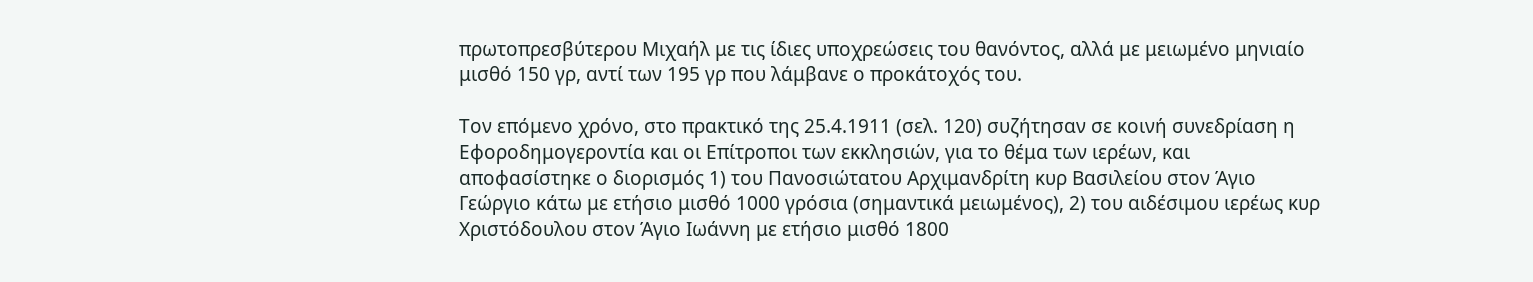πρωτοπρεσβύτερου Μιχαήλ με τις ίδιες υποχρεώσεις του θανόντος, αλλά με μειωμένο μηνιαίο μισθό 150 γρ, αντί των 195 γρ που λάμβανε ο προκάτοχός του.

Τον επόμενο χρόνο, στο πρακτικό της 25.4.1911 (σελ. 120) συζήτησαν σε κοινή συνεδρίαση η Εφοροδημογεροντία και οι Επίτροποι των εκκλησιών, για το θέμα των ιερέων, και αποφασίστηκε ο διορισμός 1) του Πανοσιώτατου Αρχιμανδρίτη κυρ Βασιλείου στον Άγιο Γεώργιο κάτω με ετήσιο μισθό 1000 γρόσια (σημαντικά μειωμένος), 2) του αιδέσιμου ιερέως κυρ Χριστόδουλου στον Άγιο Ιωάννη με ετήσιο μισθό 1800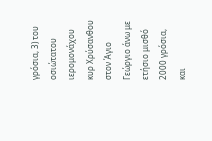γρόσια, 3) του οσιώτατου ιερομονάχου κυρ Χρύσανθου στον Άγιο Γεώργιο άνω με ετήσιο μισθό 2000 γρόσια, και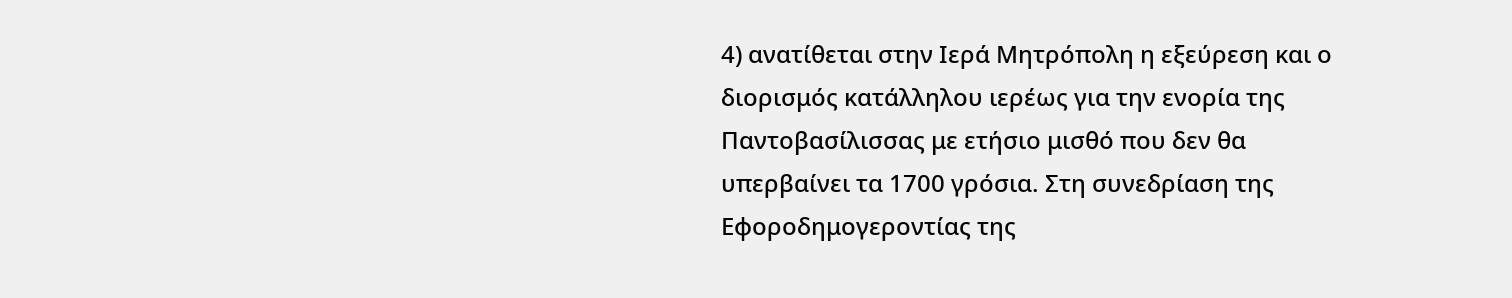4) ανατίθεται στην Ιερά Μητρόπολη η εξεύρεση και ο διορισμός κατάλληλου ιερέως για την ενορία της Παντοβασίλισσας με ετήσιο μισθό που δεν θα υπερβαίνει τα 1700 γρόσια. Στη συνεδρίαση της Εφοροδημογεροντίας της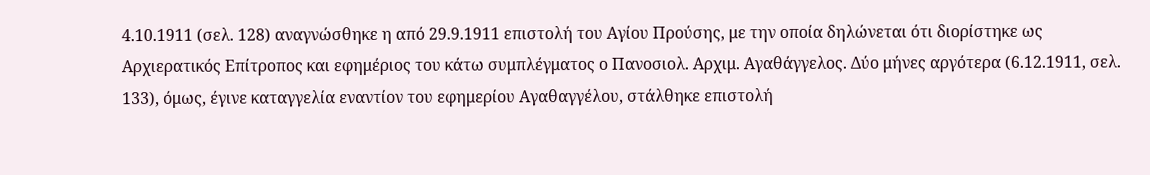4.10.1911 (σελ. 128) αναγνώσθηκε η από 29.9.1911 επιστολή του Αγίου Προύσης, με την οποία δηλώνεται ότι διορίστηκε ως Αρχιερατικός Επίτροπος και εφημέριος του κάτω συμπλέγματος ο Πανοσιολ. Αρχιμ. Αγαθάγγελος. Δύο μήνες αργότερα (6.12.1911, σελ. 133), όμως, έγινε καταγγελία εναντίον του εφημερίου Αγαθαγγέλου, στάλθηκε επιστολή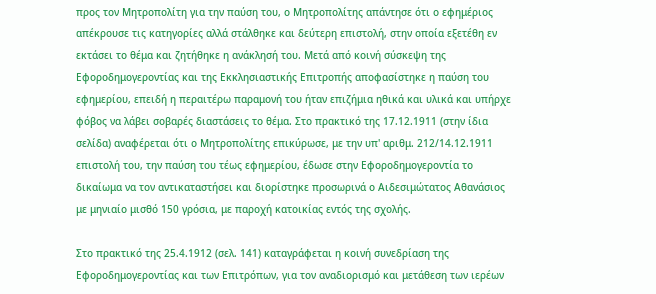προς τον Μητροπολίτη για την παύση του, ο Μητροπολίτης απάντησε ότι ο εφημέριος απέκρουσε τις κατηγορίες αλλά στάλθηκε και δεύτερη επιστολή, στην οποία εξετέθη εν εκτάσει το θέμα και ζητήθηκε η ανάκλησή του. Μετά από κοινή σύσκεψη της Εφοροδημογεροντίας και της Εκκλησιαστικής Επιτροπής αποφασίστηκε η παύση του εφημερίου, επειδή η περαιτέρω παραμονή του ήταν επιζήμια ηθικά και υλικά και υπήρχε φόβος να λάβει σοβαρές διαστάσεις το θέμα. Στο πρακτικό της 17.12.1911 (στην ίδια σελίδα) αναφέρεται ότι ο Μητροπολίτης επικύρωσε, με την υπ' αριθμ. 212/14.12.1911 επιστολή του, την παύση του τέως εφημερίου, έδωσε στην Εφοροδημογεροντία το δικαίωμα να τον αντικαταστήσει και διορίστηκε προσωρινά ο Αιδεσιμώτατος Αθανάσιος με μηνιαίο μισθό 150 γρόσια, με παροχή κατοικίας εντός της σχολής.

Στο πρακτικό της 25.4.1912 (σελ. 141) καταγράφεται η κοινή συνεδρίαση της Εφοροδημογεροντίας και των Επιτρόπων, για τον αναδιορισμό και μετάθεση των ιερέων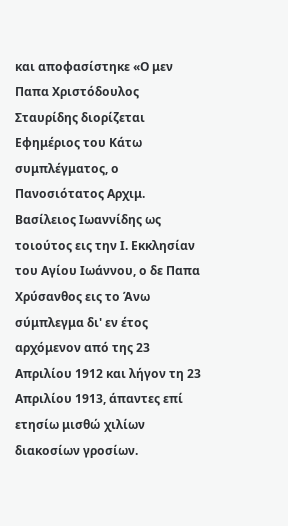και αποφασίστηκε «Ο μεν Παπα Χριστόδουλος Σταυρίδης διορίζεται Εφημέριος του Κάτω συμπλέγματος, ο Πανοσιότατος Αρχιμ. Βασίλειος Ιωαννίδης ως τοιούτος εις την Ι. Εκκλησίαν του Αγίου Ιωάννου, ο δε Παπα Χρύσανθος εις το Άνω σύμπλεγμα δι' εν έτος αρχόμενον από της 23 Απριλίου 1912 και λήγον τη 23 Απριλίου 1913, άπαντες επί ετησίω μισθώ χιλίων διακοσίων γροσίων.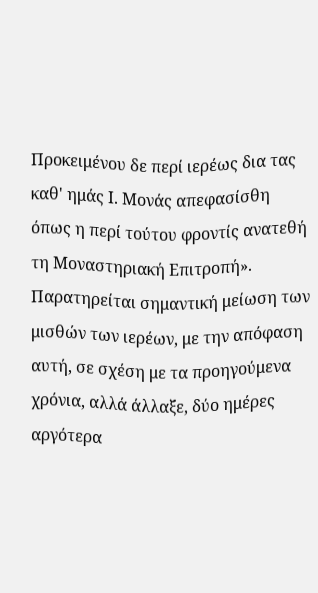Προκειμένου δε περί ιερέως δια τας καθ' ημάς Ι. Μονάς απεφασίσθη όπως η περί τούτου φροντίς ανατεθή τη Μοναστηριακή Επιτροπή». Παρατηρείται σημαντική μείωση των μισθών των ιερέων, με την απόφαση αυτή, σε σχέση με τα προηγούμενα χρόνια, αλλά άλλαξε, δύο ημέρες αργότερα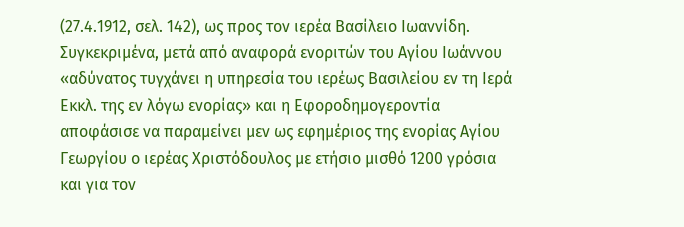(27.4.1912, σελ. 142), ως προς τον ιερέα Βασίλειο Ιωαννίδη. Συγκεκριμένα, μετά από αναφορά ενοριτών του Αγίου Ιωάννου «αδύνατος τυγχάνει η υπηρεσία του ιερέως Βασιλείου εν τη Ιερά Εκκλ. της εν λόγω ενορίας» και η Εφοροδημογεροντία αποφάσισε να παραμείνει μεν ως εφημέριος της ενορίας Αγίου Γεωργίου ο ιερέας Χριστόδουλος με ετήσιο μισθό 1200 γρόσια και για τον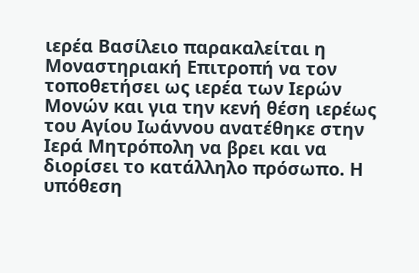ιερέα Βασίλειο παρακαλείται η Μοναστηριακή Επιτροπή να τον τοποθετήσει ως ιερέα των Ιερών Μονών και για την κενή θέση ιερέως του Αγίου Ιωάννου ανατέθηκε στην Ιερά Μητρόπολη να βρει και να διορίσει το κατάλληλο πρόσωπο. Η υπόθεση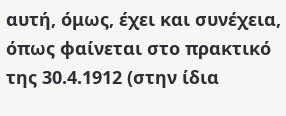αυτή, όμως, έχει και συνέχεια, όπως φαίνεται στο πρακτικό της 30.4.1912 (στην ίδια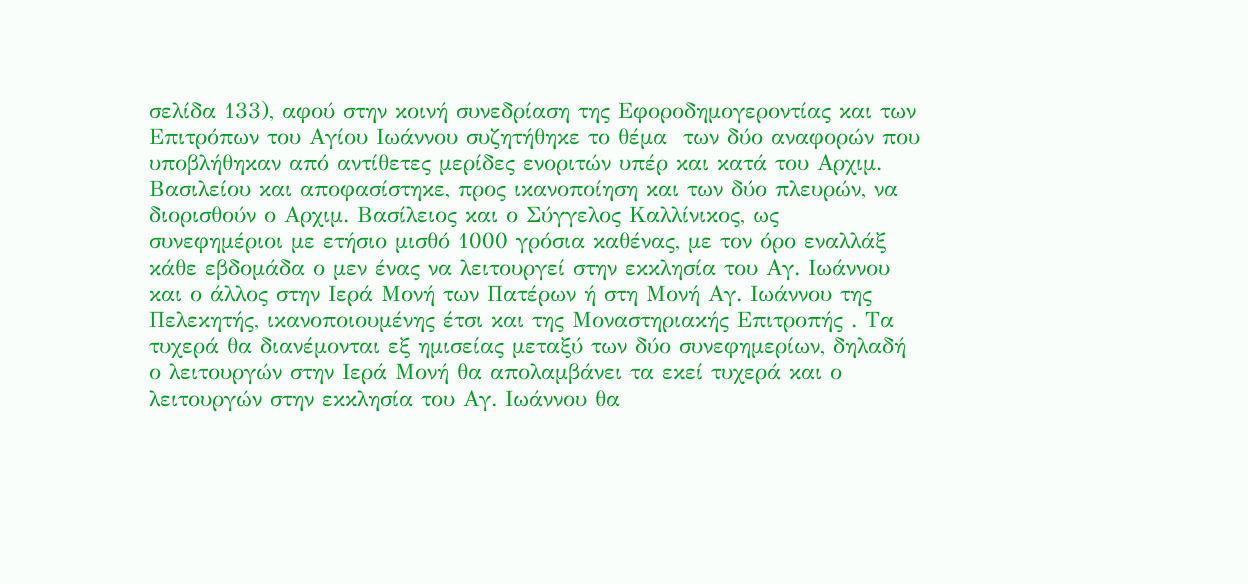σελίδα 133), αφού στην κοινή συνεδρίαση της Εφοροδημογεροντίας και των Επιτρόπων του Αγίου Ιωάννου συζητήθηκε το θέμα  των δύο αναφορών που υποβλήθηκαν από αντίθετες μερίδες ενοριτών υπέρ και κατά του Αρχιμ. Βασιλείου και αποφασίστηκε, προς ικανοποίηση και των δύο πλευρών, να διορισθούν ο Αρχιμ. Βασίλειος και ο Σύγγελος Καλλίνικος, ως συνεφημέριοι με ετήσιο μισθό 1000 γρόσια καθένας, με τον όρο εναλλάξ κάθε εβδομάδα ο μεν ένας να λειτουργεί στην εκκλησία του Αγ. Ιωάννου  και ο άλλος στην Ιερά Μονή των Πατέρων ή στη Μονή Αγ. Ιωάννου της Πελεκητής, ικανοποιουμένης έτσι και της Μοναστηριακής Επιτροπής . Τα τυχερά θα διανέμονται εξ ημισείας μεταξύ των δύο συνεφημερίων, δηλαδή ο λειτουργών στην Ιερά Μονή θα απολαμβάνει τα εκεί τυχερά και ο λειτουργών στην εκκλησία του Αγ. Ιωάννου θα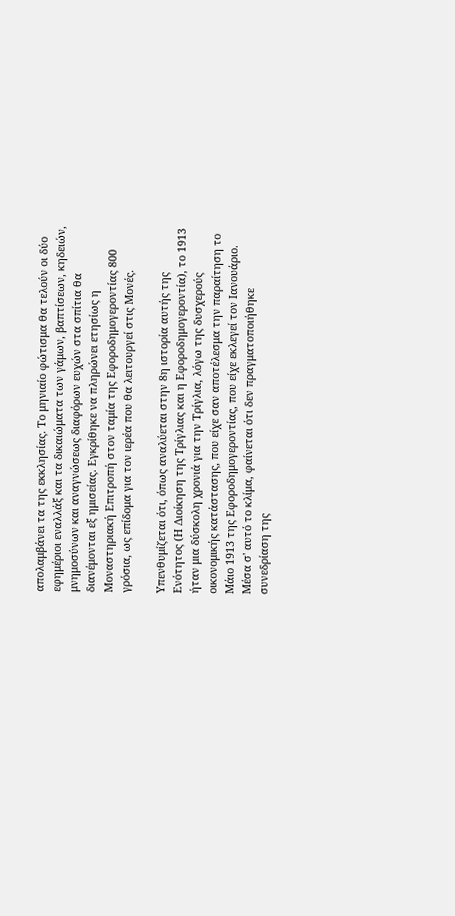απολαμβάνει τα της εκκλησίας. Το μηνιαίο φώτισμα θα τελούν οι δύο εφημέριοι εναλλάξ και τα δικαιώματα των γάμων, βαπτίσεων, κηδειών, μνημοσύνων και αναγνώσεως διαφόρων ευχών στα σπίτια θα διανέμονται εξ ημισείας. Εγκρίθηκε να πληρώνει ετησίως η Μοναστηριακή Επιτροπή στον ταμία της Εφοροδημογεροντίας 800 γρόσια, ως επίδομα για τον ιερέα που θα λειτουργεί στις Μονές.

Υπενθυμίζεται ότι, όπως αναλύεται στην 8η ιστορία αυτής της Ενότητος (Η Διοίκηση της Τρίγλιας και η Εφοροδημογεροντία), το 1913 ήταν μια δύσκολη χρονιά για την Τρίγλια, λόγω της δυσχερούς οικονομικής κατάστασης, που είχε σαν αποτέλεσμα την παραίτηση το Μάιο 1913 της Εφοροδημογεροντίας, που είχε εκλεγεί τον Ιανουάριο. Μέσα σ' αυτό το κλίμα, φαίνεται ότι δεν πραγματοποιήθηκε συνεδρίαση της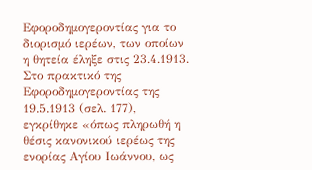Εφοροδημογεροντίας για το διορισμό ιερέων, των οποίων η θητεία έληξε στις 23.4.1913. Στο πρακτικό της Εφοροδημογεροντίας της 19.5.1913 (σελ. 177), εγκρίθηκε «όπως πληρωθή η θέσις κανονικού ιερέως της ενορίας Αγίου Ιωάννου, ως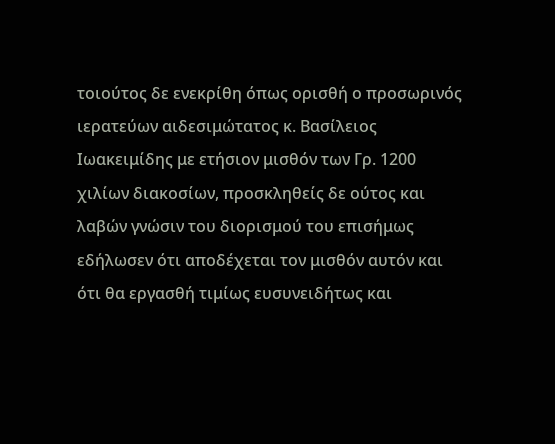τοιούτος δε ενεκρίθη όπως ορισθή ο προσωρινός ιερατεύων αιδεσιμώτατος κ. Βασίλειος Ιωακειμίδης με ετήσιον μισθόν των Γρ. 1200 χιλίων διακοσίων, προσκληθείς δε ούτος και λαβών γνώσιν του διορισμού του επισήμως εδήλωσεν ότι αποδέχεται τον μισθόν αυτόν και ότι θα εργασθή τιμίως ευσυνειδήτως και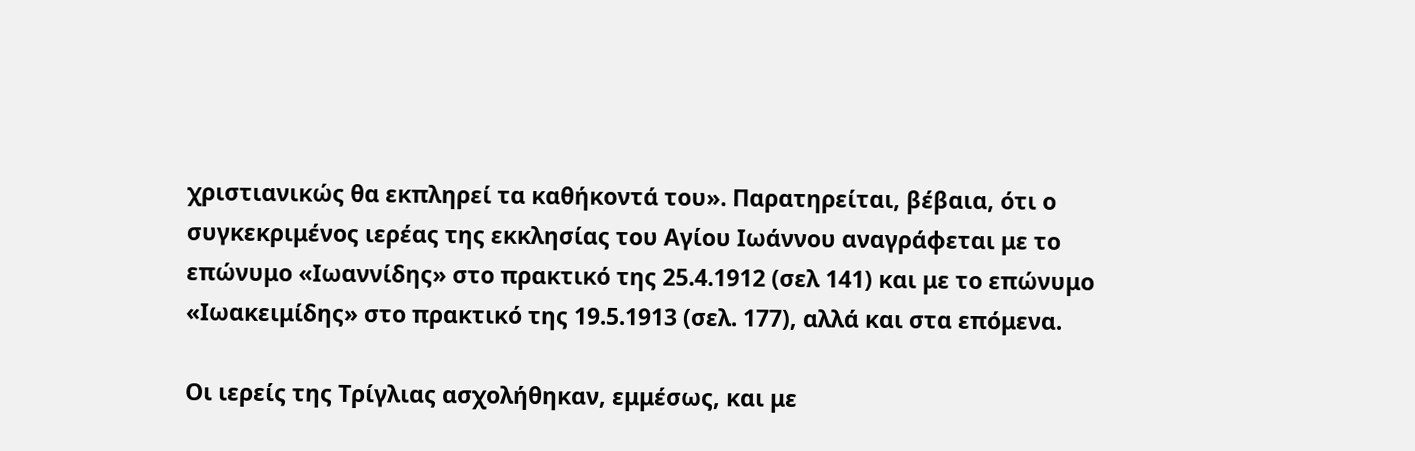χριστιανικώς θα εκπληρεί τα καθήκοντά του». Παρατηρείται, βέβαια, ότι ο συγκεκριμένος ιερέας της εκκλησίας του Αγίου Ιωάννου αναγράφεται με το επώνυμο «Ιωαννίδης» στο πρακτικό της 25.4.1912 (σελ 141) και με το επώνυμο «Ιωακειμίδης» στο πρακτικό της 19.5.1913 (σελ. 177), αλλά και στα επόμενα.

Οι ιερείς της Τρίγλιας ασχολήθηκαν, εμμέσως, και με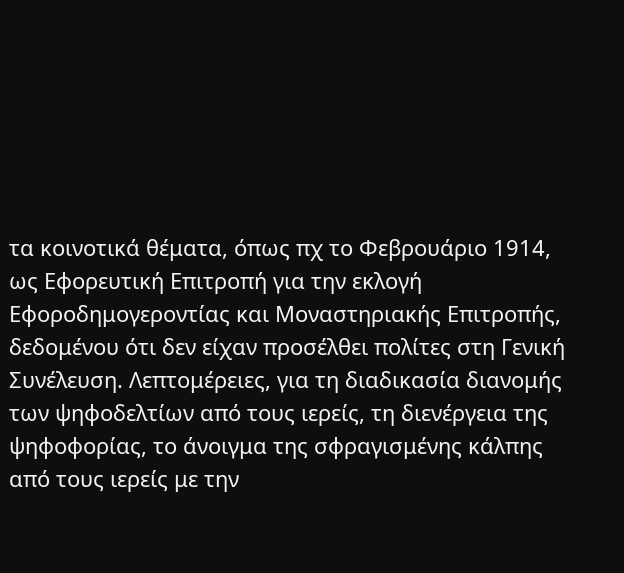τα κοινοτικά θέματα, όπως πχ το Φεβρουάριο 1914, ως Εφορευτική Επιτροπή για την εκλογή Εφοροδημογεροντίας και Μοναστηριακής Επιτροπής, δεδομένου ότι δεν είχαν προσέλθει πολίτες στη Γενική Συνέλευση. Λεπτομέρειες, για τη διαδικασία διανομής των ψηφοδελτίων από τους ιερείς, τη διενέργεια της ψηφοφορίας, το άνοιγμα της σφραγισμένης κάλπης από τους ιερείς με την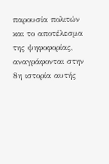παρουσία πολιτών και το αποτέλεσμα της ψηφοφορίας, αναγράφονται στην 8η ιστορία αυτής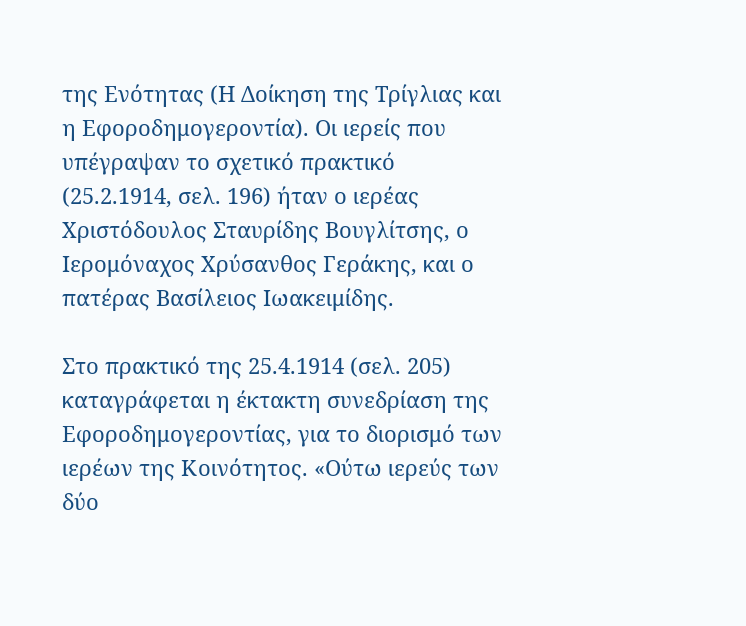της Ενότητας (Η Δοίκηση της Τρίγλιας και η Εφοροδημογεροντία). Οι ιερείς που υπέγραψαν το σχετικό πρακτικό (25.2.1914, σελ. 196) ήταν ο ιερέας Χριστόδουλος Σταυρίδης Βουγλίτσης, ο Ιερομόναχος Χρύσανθος Γεράκης, και ο πατέρας Βασίλειος Ιωακειμίδης.

Στο πρακτικό της 25.4.1914 (σελ. 205) καταγράφεται η έκτακτη συνεδρίαση της Εφοροδημογεροντίας, για το διορισμό των ιερέων της Κοινότητος. «Ούτω ιερεύς των δύο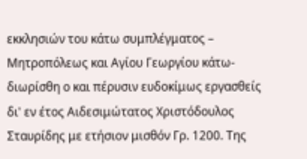εκκλησιών του κάτω συμπλέγματος – Μητροπόλεως και Αγίου Γεωργίου κάτω- διωρίσθη ο και πέρυσιν ευδοκίμως εργασθείς δι' εν έτος Αιδεσιμώτατος Χριστόδουλος Σταυρίδης με ετήσιον μισθόν Γρ. 1200. Της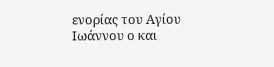ενορίας του Αγίου Ιωάννου ο και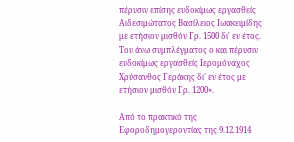πέρυσιν επίσης ευδοκίμως εργασθείς Αιδεσιμώτατος Βασίλειος Ιωακειμίδης με ετήσιον μισθόν Γρ. 1500 δι' εν έτος. Του άνω συμπλέγματος ο και πέρυσιν ευδοκίμως εργασθείς Ιερομόναχος Χρύσανθος Γεράκης δι' εν έτος με ετήσιον μισθόν Γρ. 1200».

Από το πρακτικό της Εφοροδημογεροντίας της 9.12.1914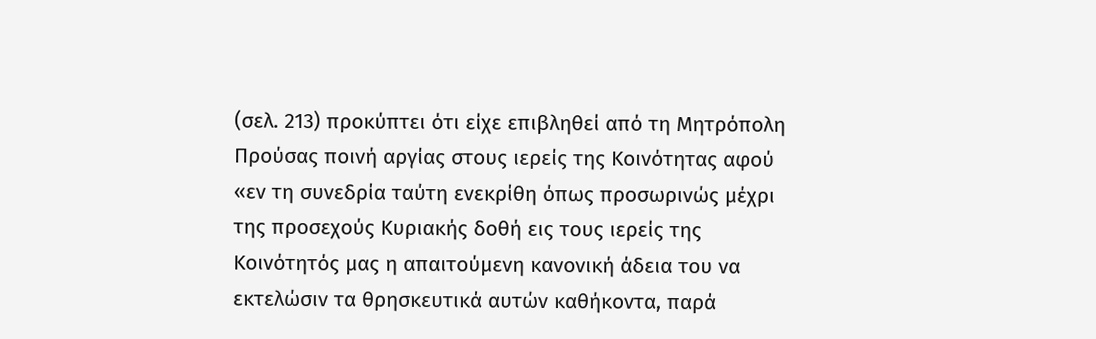(σελ. 213) προκύπτει ότι είχε επιβληθεί από τη Μητρόπολη Προύσας ποινή αργίας στους ιερείς της Κοινότητας αφού «εν τη συνεδρία ταύτη ενεκρίθη όπως προσωρινώς μέχρι της προσεχούς Κυριακής δοθή εις τους ιερείς της Κοινότητός μας η απαιτούμενη κανονική άδεια του να εκτελώσιν τα θρησκευτικά αυτών καθήκοντα, παρά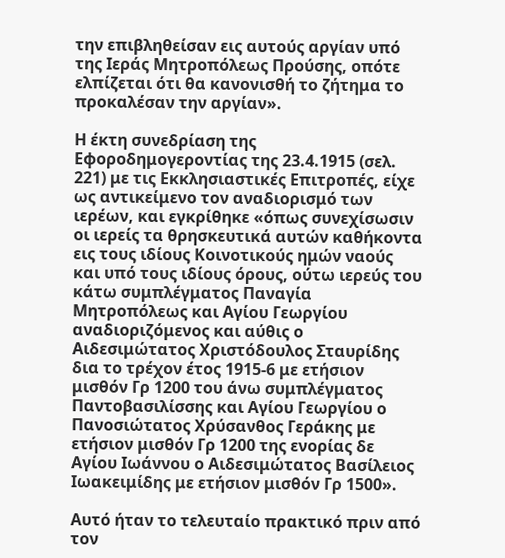την επιβληθείσαν εις αυτούς αργίαν υπό της Ιεράς Μητροπόλεως Προύσης, οπότε ελπίζεται ότι θα κανονισθή το ζήτημα το προκαλέσαν την αργίαν».

Η έκτη συνεδρίαση της Εφοροδημογεροντίας της 23.4.1915 (σελ. 221) με τις Εκκλησιαστικές Επιτροπές, είχε ως αντικείμενο τον αναδιορισμό των ιερέων, και εγκρίθηκε «όπως συνεχίσωσιν οι ιερείς τα θρησκευτικά αυτών καθήκοντα εις τους ιδίους Κοινοτικούς ημών ναούς και υπό τους ιδίους όρους, ούτω ιερεύς του κάτω συμπλέγματος Παναγία Μητροπόλεως και Αγίου Γεωργίου αναδιοριζόμενος και αύθις ο Αιδεσιμώτατος Χριστόδουλος Σταυρίδης δια το τρέχον έτος 1915-6 με ετήσιον μισθόν Γρ 1200 του άνω συμπλέγματος Παντοβασιλίσσης και Αγίου Γεωργίου ο Πανοσιώτατος Χρύσανθος Γεράκης με ετήσιον μισθόν Γρ 1200 της ενορίας δε Αγίου Ιωάννου ο Αιδεσιμώτατος Βασίλειος Ιωακειμίδης με ετήσιον μισθόν Γρ 1500».

Αυτό ήταν το τελευταίο πρακτικό πριν από τον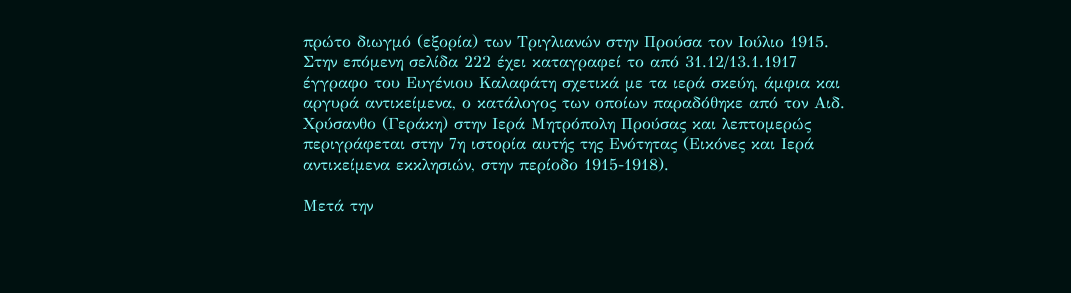πρώτο διωγμό (εξορία) των Τριγλιανών στην Προύσα τον Ιούλιο 1915. Στην επόμενη σελίδα 222 έχει καταγραφεί το από 31.12/13.1.1917 έγγραφο του Ευγένιου Καλαφάτη σχετικά με τα ιερά σκεύη, άμφια και αργυρά αντικείμενα, ο κατάλογος των οποίων παραδόθηκε από τον Αιδ. Χρύσανθο (Γεράκη) στην Ιερά Μητρόπολη Προύσας και λεπτομερώς περιγράφεται στην 7η ιστορία αυτής της Ενότητας (Εικόνες και Ιερά αντικείμενα εκκλησιών, στην περίοδο 1915-1918).

Μετά την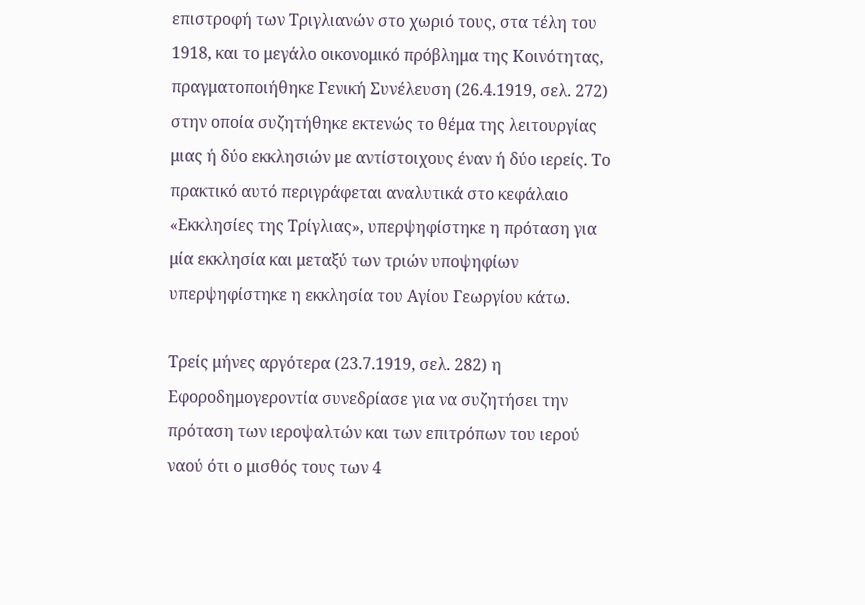επιστροφή των Τριγλιανών στο χωριό τους, στα τέλη του 1918, και το μεγάλο οικονομικό πρόβλημα της Κοινότητας, πραγματοποιήθηκε Γενική Συνέλευση (26.4.1919, σελ. 272) στην οποία συζητήθηκε εκτενώς το θέμα της λειτουργίας μιας ή δύο εκκλησιών με αντίστοιχους έναν ή δύο ιερείς. Το πρακτικό αυτό περιγράφεται αναλυτικά στο κεφάλαιο «Εκκλησίες της Τρίγλιας», υπερψηφίστηκε η πρόταση για μία εκκλησία και μεταξύ των τριών υποψηφίων υπερψηφίστηκε η εκκλησία του Αγίου Γεωργίου κάτω.

Τρείς μήνες αργότερα (23.7.1919, σελ. 282) η Εφοροδημογεροντία συνεδρίασε για να συζητήσει την πρόταση των ιεροψαλτών και των επιτρόπων του ιερού ναού ότι ο μισθός τους των 4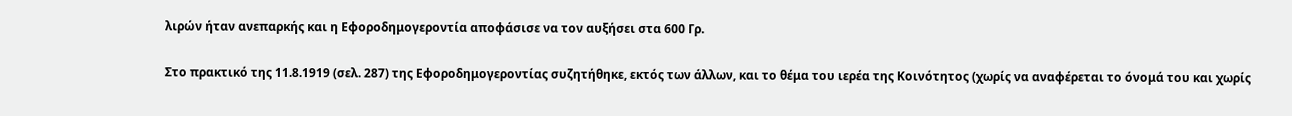λιρών ήταν ανεπαρκής και η Εφοροδημογεροντία αποφάσισε να τον αυξήσει στα 600 Γρ.

Στο πρακτικό της 11.8.1919 (σελ. 287) της Εφοροδημογεροντίας συζητήθηκε, εκτός των άλλων, και το θέμα του ιερέα της Κοινότητος (χωρίς να αναφέρεται το όνομά του και χωρίς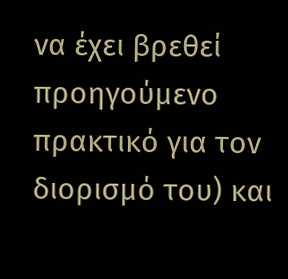να έχει βρεθεί προηγούμενο πρακτικό για τον διορισμό του) και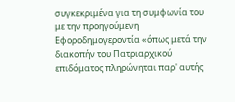συγκεκριμένα για τη συμφωνία του με την προηγούμενη Εφοροδημογεροντία «όπως μετά την διακοπήν του Πατριαρχικού επιδόματος πληρώνηται παρ' αυτής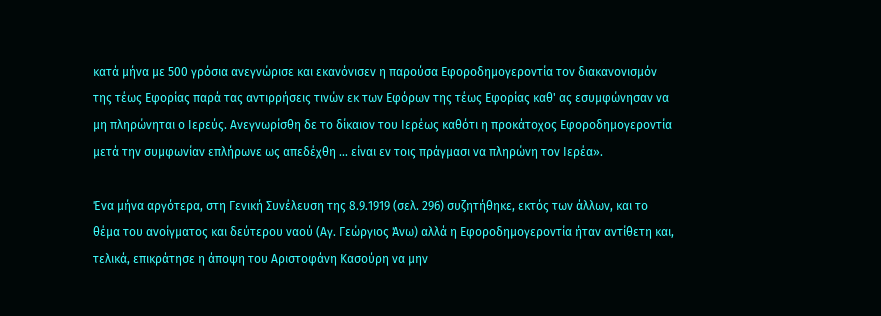κατά μήνα με 500 γρόσια ανεγνώρισε και εκανόνισεν η παρούσα Εφοροδημογεροντία τον διακανονισμόν της τέως Εφορίας παρά τας αντιρρήσεις τινών εκ των Εφόρων της τέως Εφορίας καθ' ας εσυμφώνησαν να μη πληρώνηται ο Ιερεύς. Ανεγνωρίσθη δε το δίκαιον του Ιερέως καθότι η προκάτοχος Εφοροδημογεροντία μετά την συμφωνίαν επλήρωνε ως απεδέχθη ... είναι εν τοις πράγμασι να πληρώνη τον Ιερέα».

Ένα μήνα αργότερα, στη Γενική Συνέλευση της 8.9.1919 (σελ. 296) συζητήθηκε, εκτός των άλλων, και το θέμα του ανοίγματος και δεύτερου ναού (Αγ. Γεώργιος Άνω) αλλά η Εφοροδημογεροντία ήταν αντίθετη και, τελικά, επικράτησε η άποψη του Αριστοφάνη Κασούρη να μην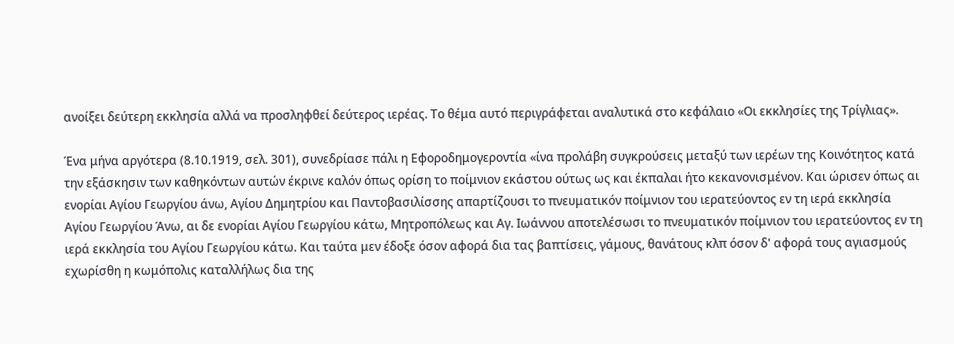ανοίξει δεύτερη εκκλησία αλλά να προσληφθεί δεύτερος ιερέας. Το θέμα αυτό περιγράφεται αναλυτικά στο κεφάλαιο «Οι εκκλησίες της Τρίγλιας».

Ένα μήνα αργότερα (8.10.1919, σελ. 301), συνεδρίασε πάλι η Εφοροδημογεροντία «ίνα προλάβη συγκρούσεις μεταξύ των ιερέων της Κοινότητος κατά την εξάσκησιν των καθηκόντων αυτών έκρινε καλόν όπως ορίση το ποίμνιον εκάστου ούτως ως και έκπαλαι ήτο κεκανονισμένον. Και ώρισεν όπως αι ενορίαι Αγίου Γεωργίου άνω, Αγίου Δημητρίου και Παντοβασιλίσσης απαρτίζουσι το πνευματικόν ποίμνιον του ιερατεύοντος εν τη ιερά εκκλησία Αγίου Γεωργίου Άνω, αι δε ενορίαι Αγίου Γεωργίου κάτω, Μητροπόλεως και Αγ. Ιωάννου αποτελέσωσι το πνευματικόν ποίμνιον του ιερατεύοντος εν τη ιερά εκκλησία του Αγίου Γεωργίου κάτω. Και ταύτα μεν έδοξε όσον αφορά δια τας βαπτίσεις, γάμους, θανάτους κλπ όσον δ' αφορά τους αγιασμούς εχωρίσθη η κωμόπολις καταλλήλως δια της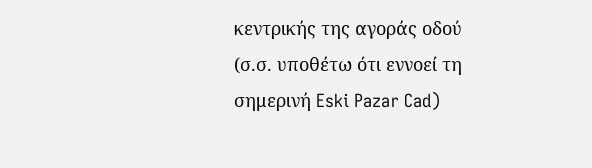κεντρικής της αγοράς οδού (σ.σ. υποθέτω ότι εννοεί τη σημερινή Eski Pazar Cad)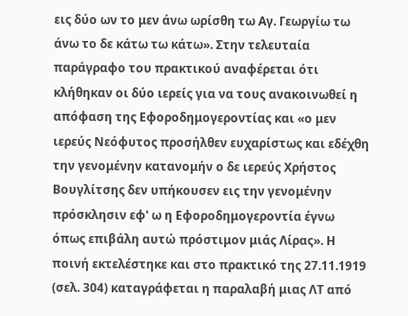εις δύο ων το μεν άνω ωρίσθη τω Αγ. Γεωργίω τω άνω το δε κάτω τω κάτω». Στην τελευταία παράγραφο του πρακτικού αναφέρεται ότι κλήθηκαν οι δύο ιερείς για να τους ανακοινωθεί η απόφαση της Εφοροδημογεροντίας και «ο μεν ιερεύς Νεόφυτος προσήλθεν ευχαρίστως και εδέχθη την γενομένην κατανομήν ο δε ιερεύς Χρήστος Βουγλίτσης δεν υπήκουσεν εις την γενομένην πρόσκλησιν εφ' ω η Εφοροδημογεροντία έγνω όπως επιβάλη αυτώ πρόστιμον μιάς Λίρας». Η ποινή εκτελέστηκε και στο πρακτικό της 27.11.1919 (σελ. 304) καταγράφεται η παραλαβή μιας ΛΤ από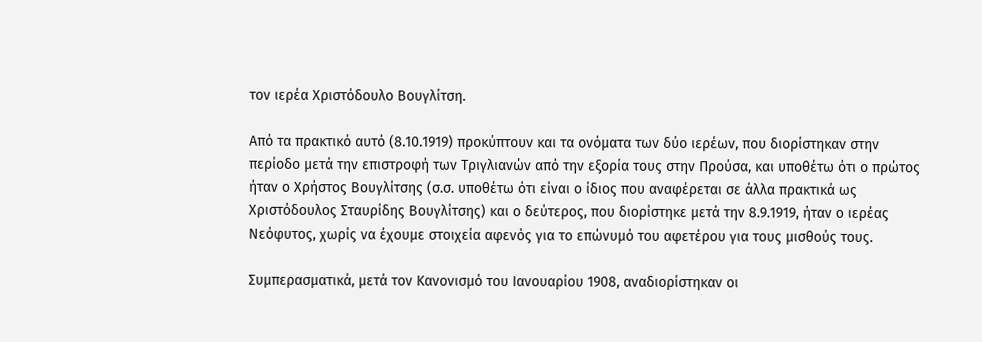τον ιερέα Χριστόδουλο Βουγλίτση.

Από τα πρακτικό αυτό (8.10.1919) προκύπτουν και τα ονόματα των δύο ιερέων, που διορίστηκαν στην περίοδο μετά την επιστροφή των Τριγλιανών από την εξορία τους στην Προύσα, και υποθέτω ότι ο πρώτος ήταν ο Χρήστος Βουγλίτσης (σ.σ. υποθέτω ότι είναι ο ίδιος που αναφέρεται σε άλλα πρακτικά ως Χριστόδουλος Σταυρίδης Βουγλίτσης) και ο δεύτερος, που διορίστηκε μετά την 8.9.1919, ήταν ο ιερέας Νεόφυτος, χωρίς να έχουμε στοιχεία αφενός για το επώνυμό του αφετέρου για τους μισθούς τους.

Συμπερασματικά, μετά τον Κανονισμό του Ιανουαρίου 1908, αναδιορίστηκαν οι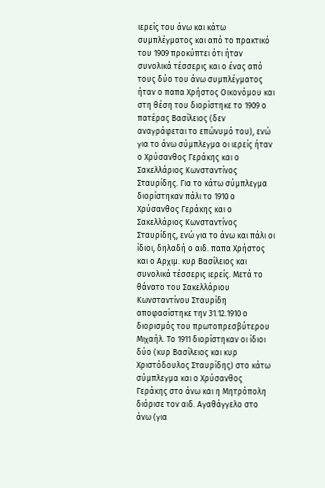ιερείς του άνω και κάτω συμπλέγματος και από το πρακτικό του 1909 προκύπτει ότι ήταν συνολικά τέσσερις και ο ένας από τους δύο του άνω συμπλέγματος ήταν ο παπα Χρήστος Οικονόμου και στη θέση του διορίστηκε το 1909 ο πατέρας Βασίλειος (δεν αναγράφεται το επώνυμό του), ενώ για το άνω σύμπλεγμα οι ιερείς ήταν ο Χρύσανθος Γεράκης και ο Σακελλάριος Κωνσταντίνος Σταυρίδης. Για το κάτω σύμπλεγμα διορίστηκαν πάλι το 1910 ο Χρύσανθος Γεράκης και ο Σακελλάριος Κωνσταντίνος Σταυρίδης, ενώ για το άνω και πάλι οι ίδιοι, δηλαδή ο αιδ. παπα Χρήστος και ο Αρχιμ. κυρ Βασίλειος και συνολικά τέσσερις ιερείς. Μετά το θάνατο του Σακελλάριου Κωνσταντίνου Σταυρίδη αποφασίστηκε την 31.12.1910 ο διορισμός του πρωτοπρεσβύτερου Μιχαήλ. Το 1911 διορίστηκαν οι ίδιοι δύο (κυρ Βασίλειος και κυρ Χριστόδουλος Σταυρίδης) στο κάτω σύμπλεγμα και ο Χρύσανθος Γεράκης στο άνω και η Μητρόπολη διόρισε τον αιδ. Αγαθάγγελο στο άνω (για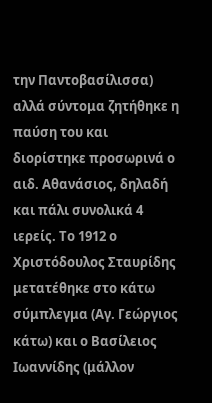την Παντοβασίλισσα) αλλά σύντομα ζητήθηκε η παύση του και διορίστηκε προσωρινά ο αιδ. Αθανάσιος, δηλαδή και πάλι συνολικά 4 ιερείς. Το 1912 ο Χριστόδουλος Σταυρίδης μετατέθηκε στο κάτω σύμπλεγμα (Αγ. Γεώργιος κάτω) και ο Βασίλειος Ιωαννίδης (μάλλον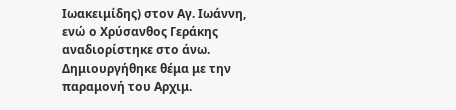Ιωακειμίδης) στον Αγ. Ιωάννη, ενώ ο Χρύσανθος Γεράκης αναδιορίστηκε στο άνω. Δημιουργήθηκε θέμα με την παραμονή του Αρχιμ.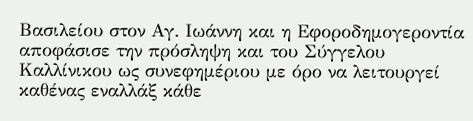Βασιλείου στον Αγ. Ιωάννη και η Εφοροδημογεροντία αποφάσισε την πρόσληψη και του Σύγγελου Καλλίνικου ως συνεφημέριου με όρο να λειτουργεί καθένας εναλλάξ κάθε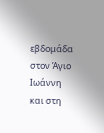εβδομάδα στον Άγιο Ιωάννη και στη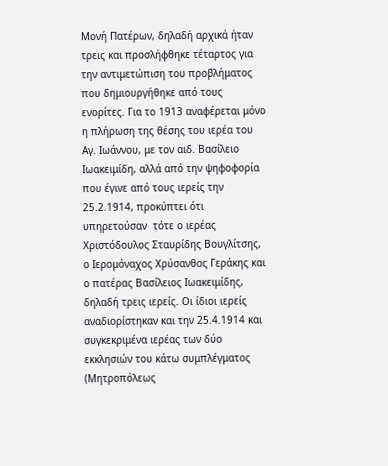Μονή Πατέρων, δηλαδή αρχικά ήταν τρεις και προσλήφθηκε τέταρτος για την αντιμετώπιση του προβλήματος που δημιουργήθηκε από τους ενορίτες. Για το 1913 αναφέρεται μόνο η πλήρωση της θέσης του ιερέα του Αγ. Ιωάννου, με τον αιδ. Βασίλειο Ιωακειμίδη, αλλά από την ψηφοφορία που έγινε από τους ιερείς την 25.2.1914, προκύπτει ότι υπηρετούσαν  τότε ο ιερέας Χριστόδουλος Σταυρίδης Βουγλίτσης, ο Ιερομόναχος Χρύσανθος Γεράκης και ο πατέρας Βασίλειος Ιωακειμίδης, δηλαδή τρεις ιερείς. Οι ίδιοι ιερείς αναδιορίστηκαν και την 25.4.1914 και συγκεκριμένα ιερέας των δύο εκκλησιών του κάτω συμπλέγματος (Μητροπόλεως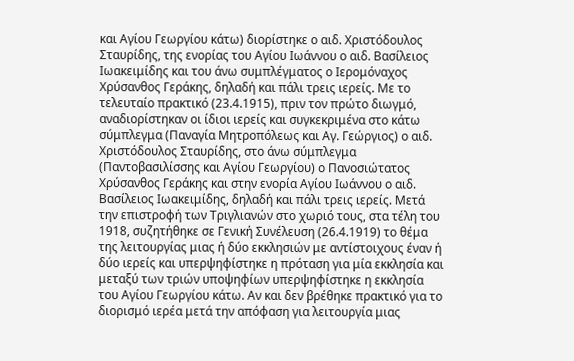και Αγίου Γεωργίου κάτω) διορίστηκε ο αιδ. Χριστόδουλος Σταυρίδης, της ενορίας του Αγίου Ιωάννου ο αιδ. Βασίλειος Ιωακειμίδης και του άνω συμπλέγματος ο Ιερομόναχος Χρύσανθος Γεράκης, δηλαδή και πάλι τρεις ιερείς. Με το τελευταίο πρακτικό (23.4.1915), πριν τον πρώτο διωγμό, αναδιορίστηκαν οι ίδιοι ιερείς και συγκεκριμένα στο κάτω σύμπλεγμα (Παναγία Μητροπόλεως και Αγ. Γεώργιος) ο αιδ. Χριστόδουλος Σταυρίδης, στο άνω σύμπλεγμα (Παντοβασιλίσσης και Αγίου Γεωργίου) ο Πανοσιώτατος Χρύσανθος Γεράκης και στην ενορία Αγίου Ιωάννου ο αιδ. Βασίλειος Ιωακειμίδης, δηλαδή και πάλι τρεις ιερείς. Μετά την επιστροφή των Τριγλιανών στο χωριό τους, στα τέλη του 1918, συζητήθηκε σε Γενική Συνέλευση (26.4.1919) το θέμα της λειτουργίας μιας ή δύο εκκλησιών με αντίστοιχους έναν ή δύο ιερείς και υπερψηφίστηκε η πρόταση για μία εκκλησία και μεταξύ των τριών υποψηφίων υπερψηφίστηκε η εκκλησία του Αγίου Γεωργίου κάτω. Αν και δεν βρέθηκε πρακτικό για το διορισμό ιερέα μετά την απόφαση για λειτουργία μιας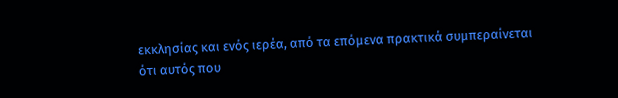εκκλησίας και ενός ιερέα, από τα επόμενα πρακτικά συμπεραίνεται ότι αυτός που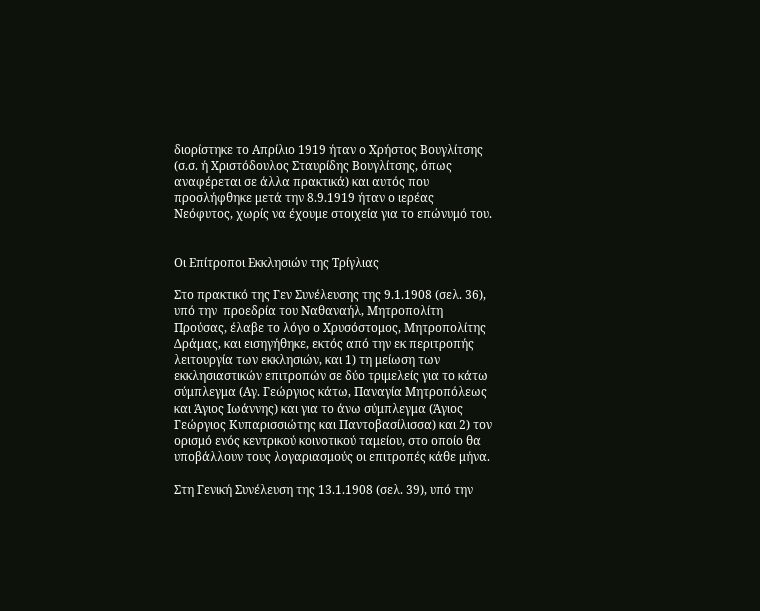διορίστηκε το Απρίλιο 1919 ήταν ο Χρήστος Βουγλίτσης (σ.σ. ή Χριστόδουλος Σταυρίδης Βουγλίτσης, όπως αναφέρεται σε άλλα πρακτικά) και αυτός που προσλήφθηκε μετά την 8.9.1919 ήταν ο ιερέας Νεόφυτος, χωρίς να έχουμε στοιχεία για το επώνυμό του.


Οι Επίτροποι Εκκλησιών της Τρίγλιας

Στο πρακτικό της Γεν Συνέλευσης της 9.1.1908 (σελ. 36), υπό την  προεδρία του Ναθαναήλ, Μητροπολίτη Προύσας, έλαβε το λόγο ο Χρυσόστομος, Μητροπολίτης Δράμας, και εισηγήθηκε, εκτός από την εκ περιτροπής λειτουργία των εκκλησιών, και 1) τη μείωση των εκκλησιαστικών επιτροπών σε δύο τριμελείς για το κάτω σύμπλεγμα (Αγ. Γεώργιος κάτω, Παναγία Μητροπόλεως και Άγιος Ιωάννης) και για το άνω σύμπλεγμα (Άγιος Γεώργιος Κυπαρισσιώτης και Παντοβασίλισσα) και 2) τον ορισμό ενός κεντρικού κοινοτικού ταμείου, στο οποίο θα υποβάλλουν τους λογαριασμούς οι επιτροπές κάθε μήνα.

Στη Γενική Συνέλευση της 13.1.1908 (σελ. 39), υπό την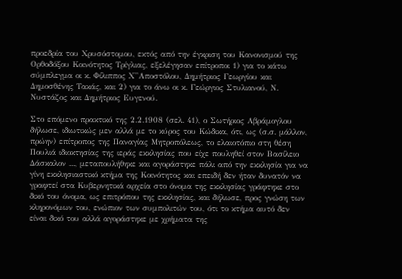προεδρία του Χρυσόστομου, εκτός από την έγκριση του Κανονισμού της Ορθοδόξου Κοινότητος Τρίγλιας, εξελέγησαν επίτροποι 1) για το κάτω σύμπλεγμα οι κ. Φίλιππος Χ''Αποστόλου, Δημήτριος Γεωργίου και Δημοσθένης Τακάς, και 2) για το άνω οι κ. Γεώργιος Στυλιανού, Ν. Νυστάζος και Δημήτριος Ευγενού.

Στο επόμενο πρακτικό της 2.2.1908 (σελ. 41), ο Σωτήριος Αβράμογλου δήλωσε, ιδιωτικώς μεν αλλά με το κύρος του Κώδικα, ότι, ως (σ.σ. μάλλον, πρώην) επίτροπος της Παναγίας Μητροπόλεως, το ελαιοτόπιο στη θέση Πουλιά ιδιοκτησίας της ιεράς εκκλησίας που είχε πουληθεί στον Βασίλειο Δάσκαλον ..., μεταπουλήθηκε και αγοράστηκε πάλι από την εκκλησία για να γίνη εκκλησιαστικό κτήμα της Κοινότητος και επειδή δεν ήταν δυνατόν να γραφτεί στα Κυβερνητικά αρχεία στο όνομα της εκκλησίας γράφτηκε στο δικό του όνομα, ως επιτρόπου της εκκλησίας, και δήλωσε, προς γνώση των κληρονόμων του, ενώπιον των συμπολιτών του, ότι το κτήμα αυτό δεν είναι δικό του αλλά αγοράστηκε με χρήματα της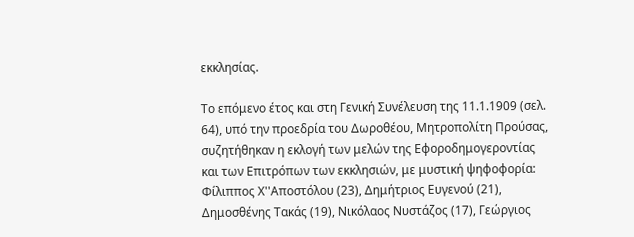εκκλησίας.

Το επόμενο έτος και στη Γενική Συνέλευση της 11.1.1909 (σελ. 64), υπό την προεδρία του Δωροθέου, Μητροπολίτη Προύσας, συζητήθηκαν η εκλογή των μελών της Εφοροδημογεροντίας και των Επιτρόπων των εκκλησιών, με μυστική ψηφοφορία: Φίλιππος Χ''Αποστόλου (23), Δημήτριος Ευγενού (21), Δημοσθένης Τακάς (19), Νικόλαος Νυστάζος (17), Γεώργιος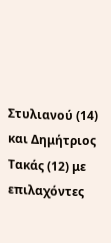Στυλιανού (14) και Δημήτριος Τακάς (12) με επιλαχόντες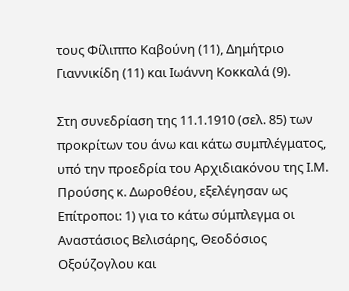τους Φίλιππο Καβούνη (11), Δημήτριο Γιαννικίδη (11) και Ιωάννη Κοκκαλά (9).

Στη συνεδρίαση της 11.1.1910 (σελ. 85) των προκρίτων του άνω και κάτω συμπλέγματος, υπό την προεδρία του Αρχιδιακόνου της Ι.Μ. Προύσης κ. Δωροθέου, εξελέγησαν ως Επίτροποι: 1) για το κάτω σύμπλεγμα οι Αναστάσιος Βελισάρης, Θεοδόσιος Οξούζογλου και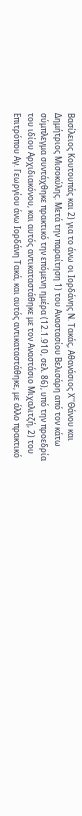Βασίλειος Κουτουπάς και 2) για το άνω οι Ιορδάνης Ν. Τακάς, Αθανάσιος Χ''Θάνου και Δημήτριος Μισοκύλης. Μετά την παραίτηση 1) του Αναστασίου Βελισάρη από τον κάτω σύμπλεγμα συντάχθηκε πρακτικό την επόμενη ημέρα (12.1.910, σελ. 86), υπό την προεδρία του ιδίου Αρχιδιακόνου, και αυτός αντικαταστάθηκε με τον Αναστάσιο Μιχαλιτζή, 2) του Επιτρόπου Αγ. Γεωργίου άνω Ιορδάνη Τακά, και αυτός αντικαταστάθηκε, με άλλο πρακτικό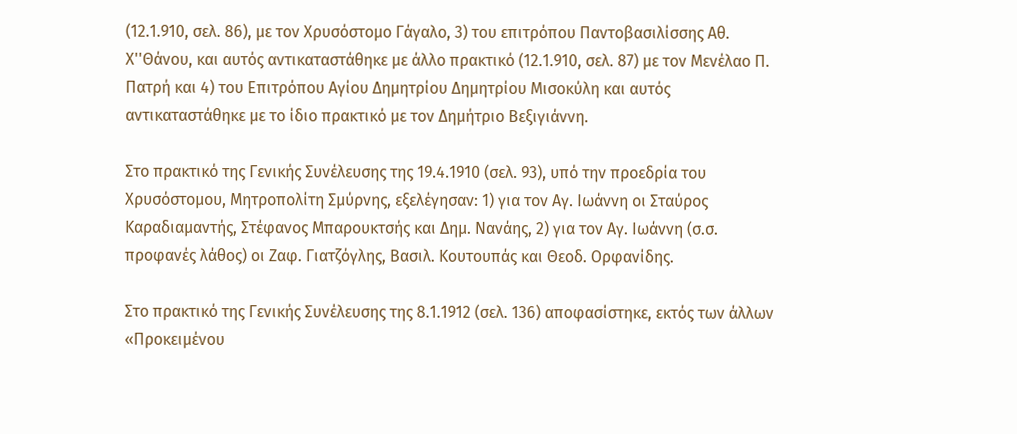(12.1.910, σελ. 86), με τον Χρυσόστομο Γάγαλο, 3) του επιτρόπου Παντοβασιλίσσης Αθ. Χ''Θάνου, και αυτός αντικαταστάθηκε με άλλο πρακτικό (12.1.910, σελ. 87) με τον Μενέλαο Π. Πατρή και 4) του Επιτρόπου Αγίου Δημητρίου Δημητρίου Μισοκύλη και αυτός αντικαταστάθηκε με το ίδιο πρακτικό με τον Δημήτριο Βεξιγιάννη.

Στο πρακτικό της Γενικής Συνέλευσης της 19.4.1910 (σελ. 93), υπό την προεδρία του Χρυσόστομου, Μητροπολίτη Σμύρνης, εξελέγησαν: 1) για τον Αγ. Ιωάννη οι Σταύρος Καραδιαμαντής, Στέφανος Μπαρουκτσής και Δημ. Νανάης, 2) για τον Αγ. Ιωάννη (σ.σ. προφανές λάθος) οι Ζαφ. Γιατζόγλης, Βασιλ. Κουτουπάς και Θεοδ. Ορφανίδης.

Στο πρακτικό της Γενικής Συνέλευσης της 8.1.1912 (σελ. 136) αποφασίστηκε, εκτός των άλλων «Προκειμένου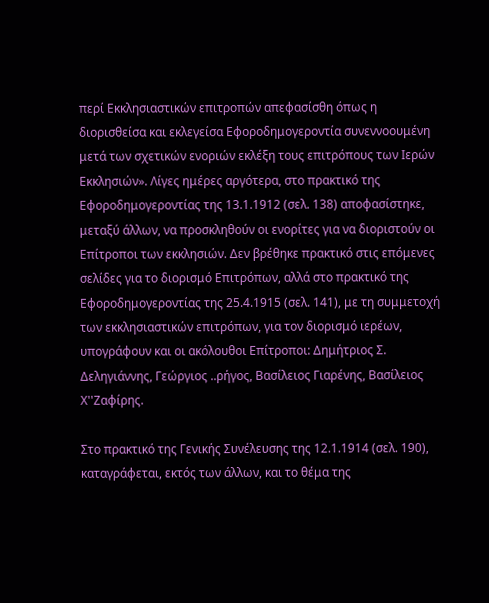περί Εκκλησιαστικών επιτροπών απεφασίσθη όπως η διορισθείσα και εκλεγείσα Εφοροδημογεροντία συνεννοουμένη μετά των σχετικών ενοριών εκλέξη τους επιτρόπους των Ιερών Εκκλησιών». Λίγες ημέρες αργότερα, στο πρακτικό της Εφοροδημογεροντίας της 13.1.1912 (σελ. 138) αποφασίστηκε, μεταξύ άλλων, να προσκληθούν οι ενορίτες για να διοριστούν οι Επίτροποι των εκκλησιών. Δεν βρέθηκε πρακτικό στις επόμενες σελίδες για το διορισμό Επιτρόπων, αλλά στο πρακτικό της Εφοροδημογεροντίας της 25.4.1915 (σελ. 141), με τη συμμετοχή των εκκλησιαστικών επιτρόπων, για τον διορισμό ιερέων, υπογράφουν και οι ακόλουθοι Επίτροποι: Δημήτριος Σ. Δεληγιάννης, Γεώργιος ..ρήγος, Βασίλειος Γιαρένης, Βασίλειος Χ''Ζαφίρης.

Στο πρακτικό της Γενικής Συνέλευσης της 12.1.1914 (σελ. 190), καταγράφεται, εκτός των άλλων, και το θέμα της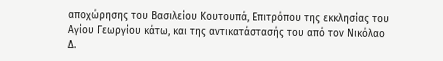αποχώρησης του Βασιλείου Κουτουπά, Επιτρόπου της εκκλησίας του Αγίου Γεωργίου κάτω, και της αντικατάστασής του από τον Νικόλαο Δ.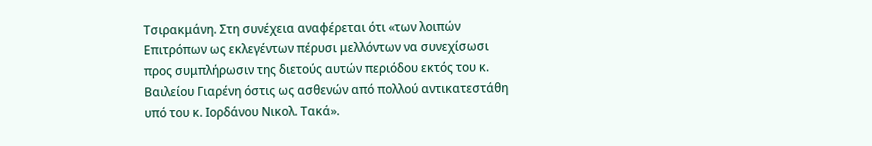Τσιρακμάνη. Στη συνέχεια αναφέρεται ότι «των λοιπών Επιτρόπων ως εκλεγέντων πέρυσι μελλόντων να συνεχίσωσι προς συμπλήρωσιν της διετούς αυτών περιόδου εκτός του κ. Βαιλείου Γιαρένη όστις ως ασθενών από πολλού αντικατεστάθη υπό του κ. Ιορδάνου Νικολ. Τακά».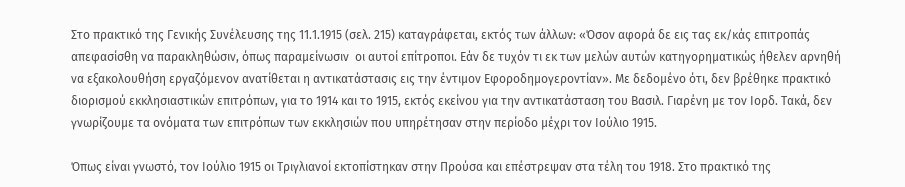Στο πρακτικό της Γενικής Συνέλευσης της 11.1.1915 (σελ. 215) καταγράφεται, εκτός των άλλων: «Όσον αφορά δε εις τας εκ/κάς επιτροπάς απεφασίσθη να παρακληθώσιν, όπως παραμείνωσιν  οι αυτοί επίτροποι. Εάν δε τυχόν τι εκ των μελών αυτών κατηγορηματικώς ήθελεν αρνηθή να εξακολουθήση εργαζόμενον ανατίθεται η αντικατάστασις εις την έντιμον Εφοροδημογεροντίαν». Με δεδομένο ότι, δεν βρέθηκε πρακτικό διορισμού εκκλησιαστικών επιτρόπων, για το 1914 και το 1915, εκτός εκείνου για την αντικατάσταση του Βασιλ. Γιαρένη με τον Ιορδ. Τακά, δεν γνωρίζουμε τα ονόματα των επιτρόπων των εκκλησιών που υπηρέτησαν στην περίοδο μέχρι τον Ιούλιο 1915.

Όπως είναι γνωστό, τον Ιούλιο 1915 οι Τριγλιανοί εκτοπίστηκαν στην Προύσα και επέστρεψαν στα τέλη του 1918. Στο πρακτικό της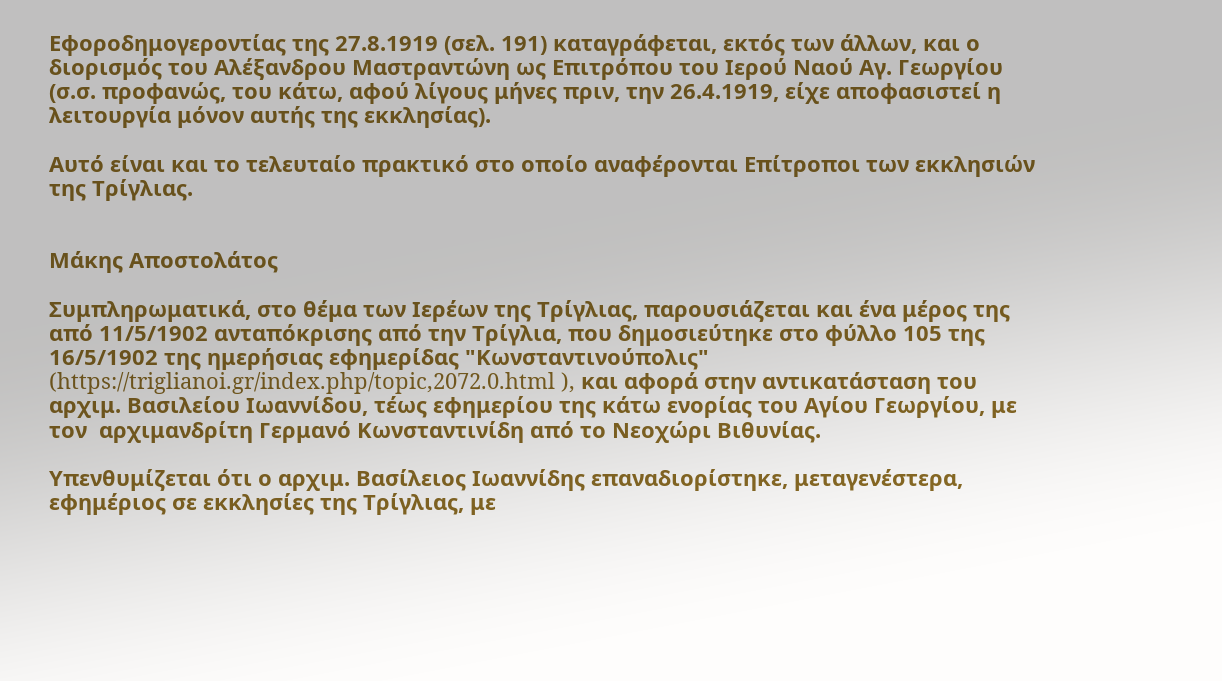Εφοροδημογεροντίας της 27.8.1919 (σελ. 191) καταγράφεται, εκτός των άλλων, και ο διορισμός του Αλέξανδρου Μαστραντώνη ως Επιτρόπου του Ιερού Ναού Αγ. Γεωργίου (σ.σ. προφανώς, του κάτω, αφού λίγους μήνες πριν, την 26.4.1919, είχε αποφασιστεί η λειτουργία μόνον αυτής της εκκλησίας).

Αυτό είναι και το τελευταίο πρακτικό στο οποίο αναφέρονται Επίτροποι των εκκλησιών της Τρίγλιας.


Μάκης Αποστολάτος

Συμπληρωματικά, στο θέμα των Ιερέων της Τρίγλιας, παρουσιάζεται και ένα μέρος της από 11/5/1902 ανταπόκρισης από την Τρίγλια, που δημοσιεύτηκε στο φύλλο 105 της 16/5/1902 της ημερήσιας εφημερίδας "Κωνσταντινούπολις" (https://triglianoi.gr/index.php/topic,2072.0.html ), και αφορά στην αντικατάσταση του αρχιμ. Βασιλείου Ιωαννίδου, τέως εφημερίου της κάτω ενορίας του Αγίου Γεωργίου, με τον  αρχιμανδρίτη Γερμανό Κωνσταντινίδη από το Νεοχώρι Βιθυνίας.

Υπενθυμίζεται ότι ο αρχιμ. Βασίλειος Ιωαννίδης επαναδιορίστηκε, μεταγενέστερα, εφημέριος σε εκκλησίες της Τρίγλιας, με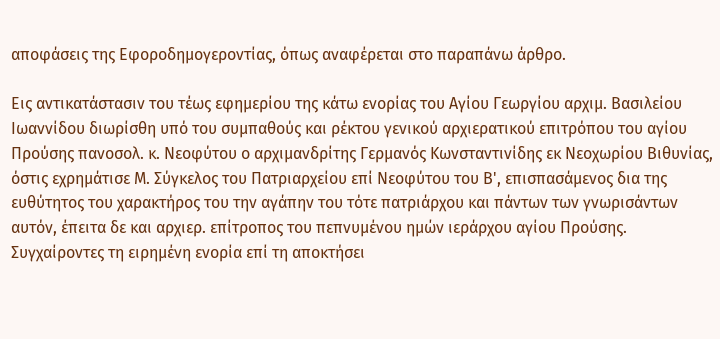αποφάσεις της Εφοροδημογεροντίας, όπως αναφέρεται στο παραπάνω άρθρο.

Εις αντικατάστασιν του τέως εφημερίου της κάτω ενορίας του Αγίου Γεωργίου αρχιμ. Βασιλείου Ιωαννίδου διωρίσθη υπό του συμπαθούς και ρέκτου γενικού αρχιερατικού επιτρόπου του αγίου Προύσης πανοσολ. κ. Νεοφύτου ο αρχιμανδρίτης Γερμανός Κωνσταντινίδης εκ Νεοχωρίου Βιθυνίας, όστις εχρημάτισε Μ. Σύγκελος του Πατριαρχείου επί Νεοφύτου του Β', επισπασάμενος δια της ευθύτητος του χαρακτήρος του την αγάπην του τότε πατριάρχου και πάντων των γνωρισάντων αυτόν, έπειτα δε και αρχιερ. επίτροπος του πεπνυμένου ημών ιεράρχου αγίου Προύσης. Συγχαίροντες τη ειρημένη ενορία επί τη αποκτήσει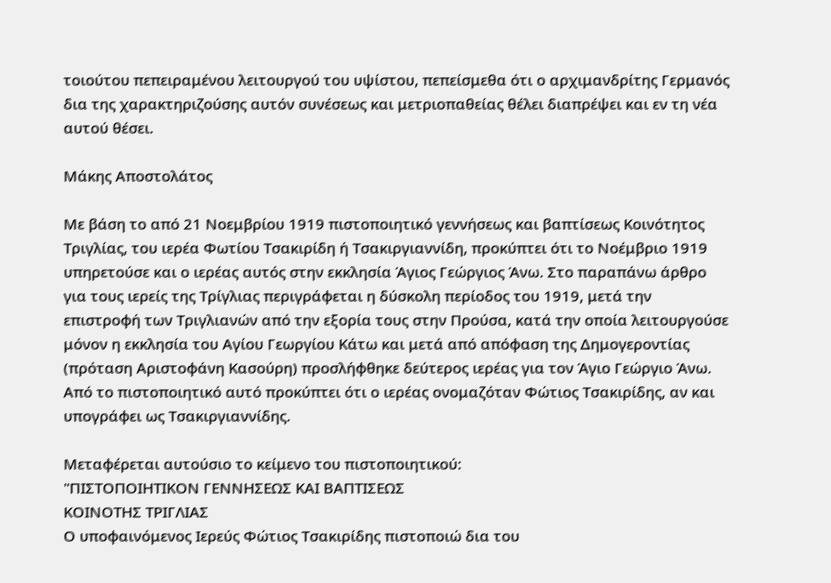τοιούτου πεπειραμένου λειτουργού του υψίστου, πεπείσμεθα ότι ο αρχιμανδρίτης Γερμανός δια της χαρακτηριζούσης αυτόν συνέσεως και μετριοπαθείας θέλει διαπρέψει και εν τη νέα αυτού θέσει.

Μάκης Αποστολάτος

Με βάση το από 21 Νοεμβρίου 1919 πιστοποιητικό γεννήσεως και βαπτίσεως Κοινότητος Τριγλίας, του ιερέα Φωτίου Τσακιρίδη ή Τσακιργιαννίδη, προκύπτει ότι το Νοέμβριο 1919 υπηρετούσε και ο ιερέας αυτός στην εκκλησία Άγιος Γεώργιος Άνω. Στο παραπάνω άρθρο για τους ιερείς της Τρίγλιας περιγράφεται η δύσκολη περίοδος του 1919, μετά την επιστροφή των Τριγλιανών από την εξορία τους στην Προύσα, κατά την οποία λειτουργούσε μόνον η εκκλησία του Αγίου Γεωργίου Κάτω και μετά από απόφαση της Δημογεροντίας (πρόταση Αριστοφάνη Κασούρη) προσλήφθηκε δεύτερος ιερέας για τον Άγιο Γεώργιο Άνω. Από το πιστοποιητικό αυτό προκύπτει ότι ο ιερέας ονομαζόταν Φώτιος Τσακιρίδης, αν και υπογράφει ως Τσακιργιαννίδης.

Μεταφέρεται αυτούσιο το κείμενο του πιστοποιητικού:
"ΠΙΣΤΟΠΟΙΗΤΙΚΟΝ ΓΕΝΝΗΣΕΩΣ ΚΑΙ ΒΑΠΤΙΣΕΩΣ
ΚΟΙΝΟΤΗΣ ΤΡΙΓΛΙΑΣ
Ο υποφαινόμενος Ιερεύς Φώτιος Τσακιρίδης πιστοποιώ δια του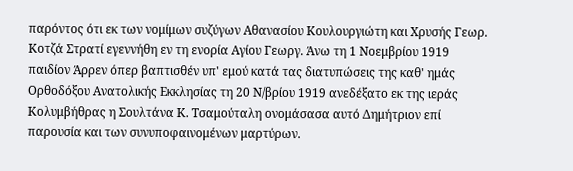παρόντος ότι εκ των νομίμων συζύγων Αθανασίου Κουλουργιώτη και Χρυσής Γεωρ. Κοτζά Στρατί εγεννήθη εν τη ενορία Αγίου Γεωργ. Άνω τη 1 Νοεμβρίου 1919 παιδίον Άρρεν όπερ βαπτισθέν υπ' εμού κατά τας διατυπώσεις της καθ' ημάς Ορθοδόξου Ανατολικής Εκκλησίας τη 20 Ν/βρίου 1919 ανεδέξατο εκ της ιεράς Κολυμβήθρας η Σουλτάνα Κ. Τσαμούταλη ονομάσασα αυτό Δημήτριον επί παρουσία και των συνυποφαινομένων μαρτύρων.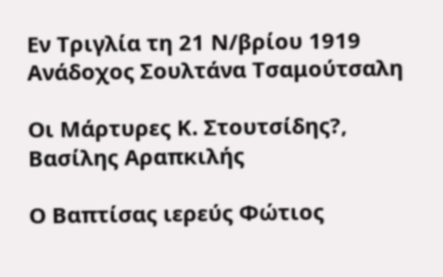Εν Τριγλία τη 21 Ν/βρίου 1919 Ανάδοχος Σουλτάνα Τσαμούτσαλη

Οι Μάρτυρες Κ. Στουτσίδης?, Βασίλης Αραπκιλής

Ο Βαπτίσας ιερεύς Φώτιος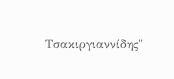Τσακιργιαννίδης"